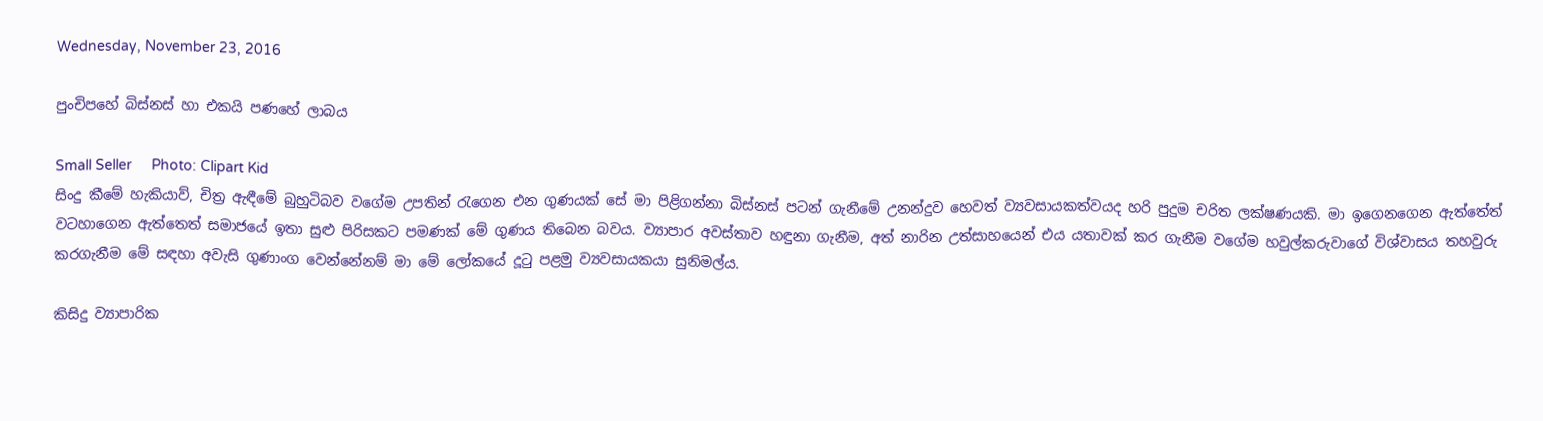Wednesday, November 23, 2016

පුංචිපහේ බිස්නස් හා එකයි පණහේ ලාබය

Small Seller     Photo: Clipart Kid
සිංදු කීමේ හැකියාව්, චිත්‍ර ඇඳීමේ බුහුටිබව වගේම උපතින් රැගෙන එන ගුණයක් සේ මා පිළිගන්නා බිස්නස් පටන් ගැනීමේ උනන්දුව හෙවත් ව්‍යවසායකත්වයද හරි පුදුම චරිත ලක්ෂණයකි. මා ඉගෙනගෙන ඇත්තේත් වටහාගෙන ඇත්තෙත් සමාජයේ ඉතා සුළු පිරිසකට පමණක් මේ ගුණය තිබෙන බවය. ව්‍යාපාර අවස්තාව හඳුනා ගැනීම, අත් නාරින උත්සාහයෙන් එය යතාවක් කර ගැනීම වගේම හවුල්කරුවාගේ විශ්වාසය තහවුරු කරගැනීම මේ සඳහා අවැසි ගුණාංග වෙන්නේනම් මා මේ ලෝකයේ දූටු පළමු ව්‍යවසායකයා සුනිමල්ය.

කිසිදු ව්‍යාපාරික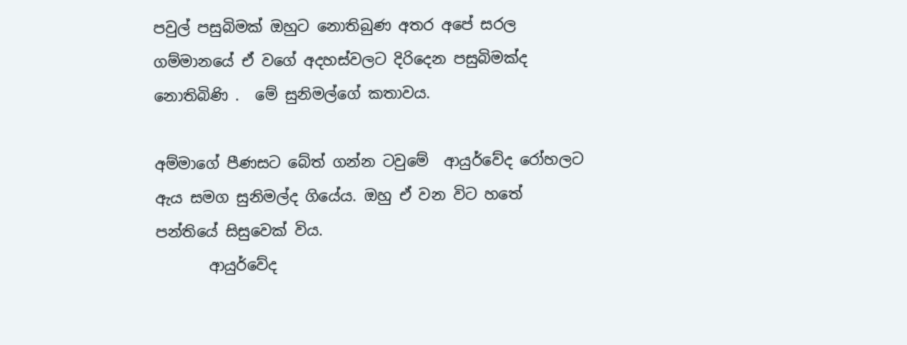පවුල් පසුබිමක් ඔහුට නොතිබුණ අතර අපේ සරල ගම්මානයේ ඒ වගේ අදහස්වලට දිරිදෙන පසුබිමක්ද නොතිබිණි .  මේ සුනිමල්ගේ කතාවය.

අම්මාගේ පීණසට බේත් ගන්න ටවුමේ  ආයුර්වේද රෝහලට ඇය සමග සුනිමල්ද ගියේය. ඔහු ඒ වන විට හතේ  පන්තියේ සිසුවෙක් විය.
       ආයුර්වේද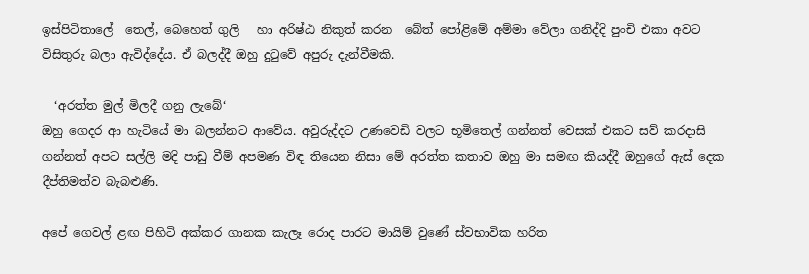ඉස්පිටිතාලේ  තෙල්, බෙහෙත් ගුලි   හා අරිෂ්ඨ නිකුත් කරන  බේත් පෝළිමේ අම්මා වේලා ගනිද්දි පුංචි එකා අවට විසිතුරු බලා ඇවිද්දේය. ඒ බලද්දී ඔහු දුටුවේ අපුරු දැන්වීමකි.

  ‘අරත්ත මුල් මිලදී ගනු ලැබේ‘
ඔහු ගෙදර ආ හැටියේ මා බලන්නට ආවේය. අවුරුද්දට උණවෙඩි වලට භූමිතෙල් ගන්නත් වෙසක් එකට සව් කරදාසි ගන්නත් අපට සල්ලි මදි පාඩු වීම් අපමණ විඳ තියෙන නිසා මේ අරත්ත කතාව ඔහු මා සමඟ කියද්දී ඔහුගේ ඇස් දෙක දීප්තිමත්ව බැබළුණි.

අපේ ගෙවල් ළඟ පිහිටි අක්කර ගානක කැලෑ රොද පාරට මායිම් වුණේ ස්වභාවික හරිත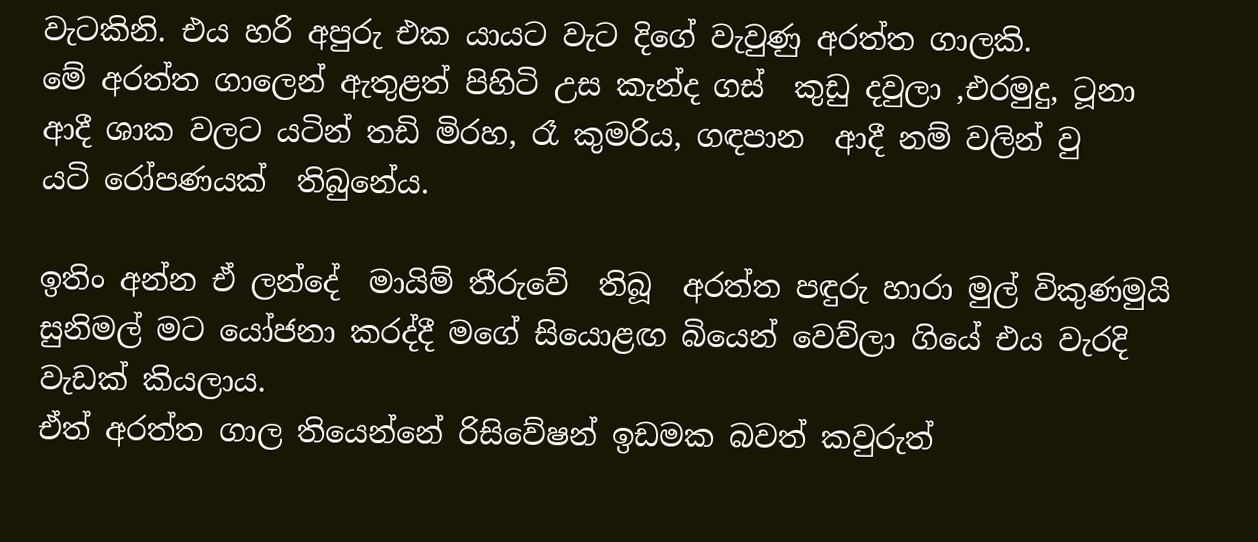වැටකිනි. එය හරි අපුරු එක යායට වැට දිගේ වැවුණු අරත්ත ගාලකි.
මේ අරත්ත ගාලෙන් ඇතුළත් පිහිටි උස කැන්ද ගස්  කුඩු දවුලා ,එරමුදු, ටූනා ආදී ශාක වලට යටින් තඩි මිරහ, රෑ කුමරිය, ගඳපාන  ආදී නම් වලින් වු යටි ‍රෝපණයක්  තිබුනේය.

ඉතිං අන්න ඒ ලන්දේ  මායිම් තීරුවේ  තිබූ  අරත්ත පඳුරු හාරා මුල් විකුණමුයි සුනිමල් මට යෝජනා කරද්දී මගේ සියොළඟ බියෙන් වෙව්ලා ගියේ එය වැරදි වැඩක් කියලාය.
ඒත් අරත්ත ගාල තියෙන්නේ රිසිවේෂන් ඉඩමක බවත් කවුරුත්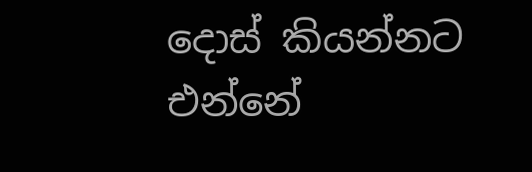දොස් කියන්නට එන්නේ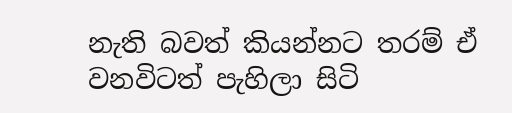නැති බවත් කියන්නට තරම් ඒ වනවිටත් පැහිලා සිටි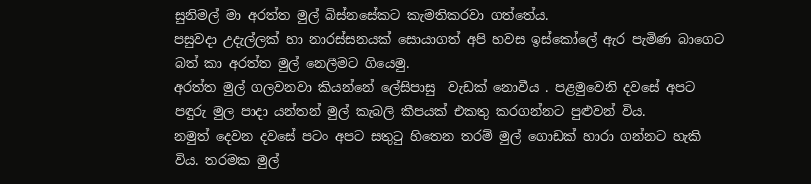සුනිමල් මා අරත්ත මුල් බිස්නසේකට කැමතිකරවා ගත්තේය.
පසුවදා උදැල්ලක් හා නාරස්සනයක් සොයාගත් අපි හවස ඉස්කෝලේ ඇර පැමිණ බාගෙට බත් කා අරත්ත මුල් නෙලීමට ගියෙමු.
අරත්ත මුල් ගලවනවා කියන්නේ ලේසිපාසු  වැඩක් නොවීය . පළමුවෙනි දවසේ අපට පඳුරු මුල පාදා යන්තන් මුල් කැබලි කීපයක් එකතු කරගන්නට පුළුවන් විය.
නමුත් දෙවන දවසේ පටං අපට සතුටු හිතෙන තරම් මුල් ගොඩක් හාරා ගන්නට හැකි විය. තරමක මුල්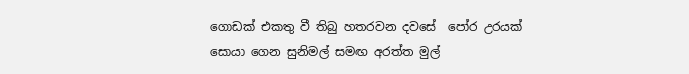ගොඩක් එකතු වී තිබු හතරවන දවසේ  පෝර උරයක් සොයා ගෙන සුනිමල් සමඟ අරත්ත මුල්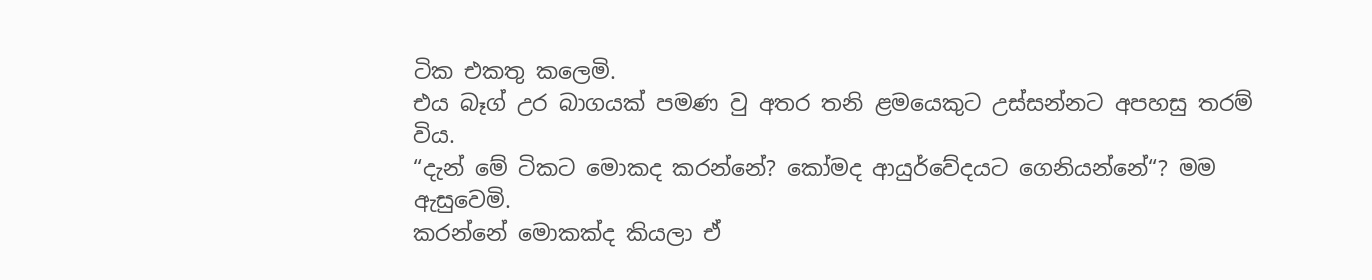ටික එකතු කලෙමි.
එය බෑග් උර බාගයක් පමණ වු අතර තනි ළමයෙකුට උස්සන්නට අපහසු තරම් විය.
“දැන් මේ ටිකට මොකද කරන්නේ? කෝමද ආයුර්වේදයට ගෙනියන්නේ“? මම ඇසුවෙමි.
කරන්නේ මොකක්ද කියලා ඒ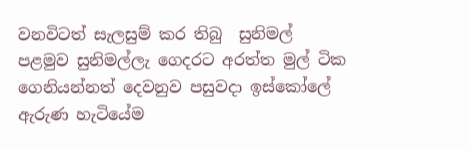වනවිටත් සැලසුම් කර තිබු  සුනිමල් පළමුව සුනිමල්ලැ ගෙදරට අරත්ත මුල් ටික ගෙනියන්නත් දෙවනුව පසුවදා ඉස්කෝලේ ඇරුණ හැටියේම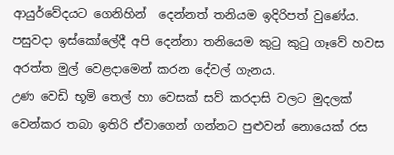ආයුර්වේදයට ගෙනිහින්  දෙන්නත් තනියම ඉදිරිපත් වුණේය.
පසුවදා ඉස්කෝලේදී අපි දෙන්නා තනියෙම කුටු කුටු ගෑවේ හවස අරත්ත මුල් වෙළදාමෙන් කරන දේවල් ගැනය.
උණ වෙඩි භූමි තෙල් හා වෙසක් සව් කරදාසි වලට මුදලක් වෙන්කර තබා ඉතිරි ඒවාගෙන් ගන්නට පුළුවන් නොයෙක් රස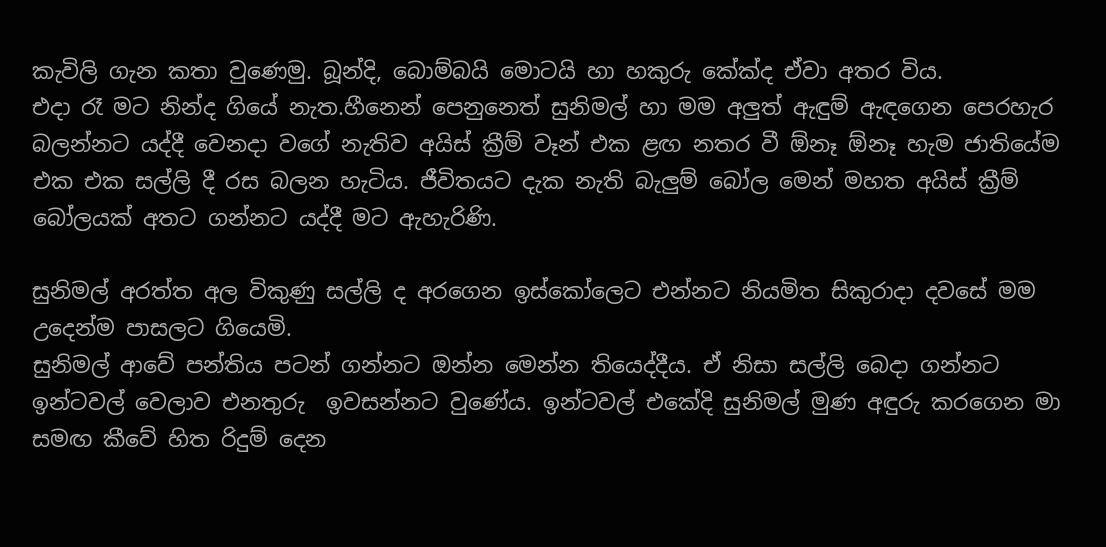කැවිලි ගැන කතා වුණෙමු. බූන්දි, බොම්බයි මොටයි හා හකුරු කේක්ද ඒවා අතර විය.
එදා රෑ මට නින්ද ගියේ නැත.හීනෙන් පෙනුනෙත් සුනිමල් හා මම අලුත් ඇඳුම් ඇඳගෙන පෙරහැර බලන්නට යද්දී වෙනදා වගේ නැතිව අයිස් ක්‍රීම් වෑන් එක ළඟ නතර වී ඕනෑ ඕනෑ හැම ජාතියේම එක එක සල්ලි දී රස බලන හැටිය. ජීවිතයට දැක නැති බැලුම් බෝල මෙන් මහත අයිස් ක්‍රීම් බෝලයක් අතට ගන්නට යද්දී මට ඇහැරිණි.

සුනිමල් අරත්ත අල විකුණු සල්ලි ද අරගෙන ඉස්කෝලෙට එන්නට නියමිත සිකුරාදා දවසේ මම උදෙන්ම පාසලට ගියෙමි.
සුනිමල් ආවේ පන්තිය පටන් ගන්නට ඔන්න මෙන්න තියෙද්දීය. ඒ නිසා සල්ලි බෙදා ගන්නට ඉන්ටවල් වෙලාව එනතුරු  ඉවසන්නට වුණේය. ඉන්ටවල් එකේදි සුනිමල් මුණ අඳුරු කරගෙන මා සමඟ කීවේ හිත රිදුම් දෙන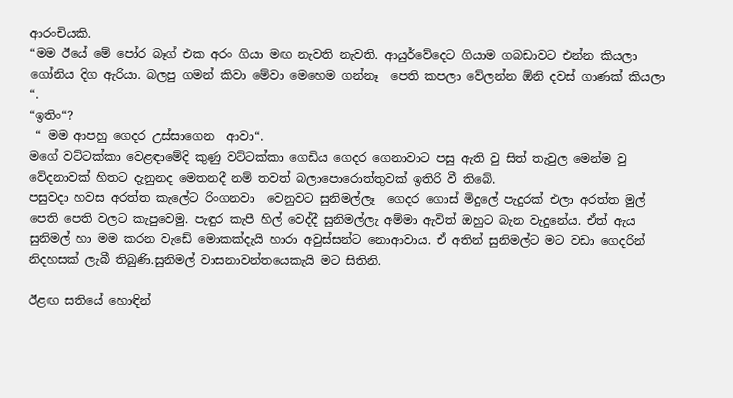ආරංචියකි.
“මම ඊයේ මේ පෝර බෑග් එක අරං ගියා මඟ නැවති නැවති. ආයුර්වේදෙට ගියාම ගබඩාවට එන්න කියලා ගෝනිය දිග ඇරියා. බලපු ගමන් කිවා මේවා මෙහෙම ගන්නෑ  පෙති කපලා වේලන්න ඕනි දවස් ගාණක් කියලා “.
“ඉතිං“?
 “ මම ආපහු ගෙදර උස්සාගෙන  ආවා“.
මගේ වට්ටක්කා වෙළඳාමේදි කුණු වට්ටක්කා ගෙඩිය ගෙදර ගෙනාවාට පසු ඇති වු සිත් තැවුල මෙන්ම වු වේදනාවක් හිතට දැනුනද මෙතනදී නම් තවත් බලාපොරොත්තුවක් ඉතිරි වී තිබේ.
පසුවදා හවස අරත්ත කැලේට රිංගනවා  වෙනුවට සුනිමල්ලෑ  ගෙදර ගොස් මිදුලේ පැදුරක් එලා අරත්ත මුල් පෙති පෙති වලට කැපුවෙමු. පැඳුර කැපී හිල් වෙද්දී සුනිමල්ලැ අම්මා ඇවිත් ඔහුට බැන වැදුනේය. ඒත් ඇය සුනිමල් හා මම කරන වැඩේ මොකක්දැයි හාරා අවුස්සන්ට නොආවාය. ඒ අතින් සුනිමල්ට මට වඩා ගෙදරින් නිදහසක් ලැබී තිබුණි.සුනිමල් වාසනාවන්තයෙකැයි මට සිතිනි.

ඊළඟ සතියේ හොඳින්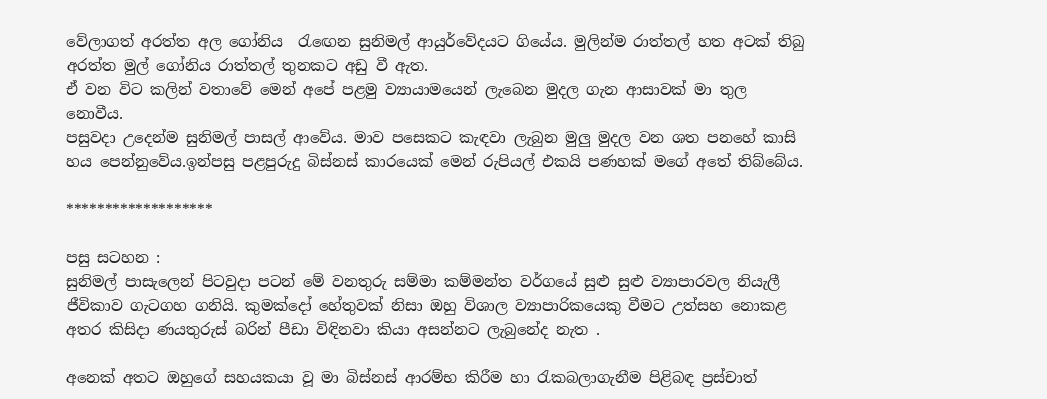වේලාගත් අරත්ත අල ගෝනිය  රැඟෙන සුනිමල් ආයුර්වේදයට ගියේය. මුලින්ම රාත්තල් හත අටක් තිබු අරත්ත මුල් ගෝනිය රාත්තල් තුනකට අඩු වී ඇත.
ඒ වන විට කලින් වතාවේ මෙන් අපේ පළමු ව්‍යායාමයෙන් ලැබෙන මුදල ගැන ආසාවක් මා තුල නොවීය.
පසුවදා උදෙන්ම සුනිමල් පාසල් ආවේය. මාව පසෙකට කැඳවා ලැබුන මුලු මුදල වන ශත පනහේ කාසි හය පෙන්නුවේය.ඉන්පසු පළපුරුදු බිස්නස් කාරයෙක් මෙන් රුපියල් එකයි පණහක් මගේ අතේ තිබ්බේය.

*******************

පසු සටහන :
සුනිමල් පාසැලෙන් පිටවුදා පටන් මේ වනතුරු සම්මා කම්මන්ත වර්ගයේ සුළු සුළු ව්‍යාපාරවල නියැලී ජීවිකාව ගැටගහ ගනියි. කුමක්දෝ හේතුවක් නිසා ඔහු විශාල ව්‍යාපාරිකයෙකු වීමට උත්සහ නොකළ අතර කිසිදා ණයතුරුස් බරින් පීඩා විඳිනවා කියා අසන්නට ලැබුනේද නැත .

අනෙක් අතට ඔහුගේ සහයකයා වූ මා බිස්නස් ආරම්භ කිරීම හා රැකබලාගැනීම පිළිබඳ ප්‍රස්චාත්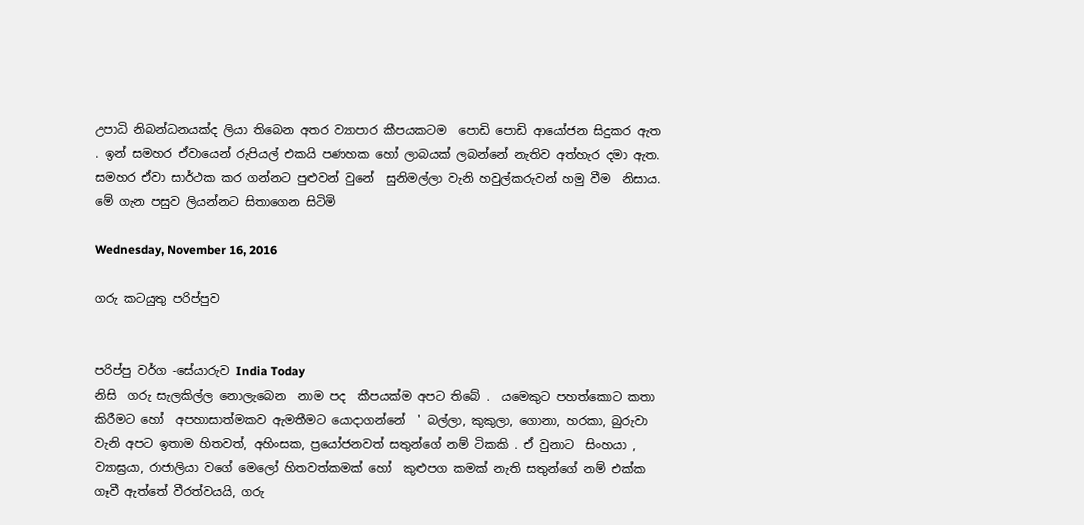උපාධි නිබන්ධනයක්ද ලියා තිබෙන අතර ව්‍යාපාර කීපයකටම  පොඩි පොඩි ආයෝජන සිදුකර ඇත . ඉන් සමහර ඒවායෙන් රුපියල් එකයි පණහක හෝ ලාබයක් ලබන්නේ නැතිව අත්හැර දමා ඇත. සමහර ඒවා සාර්ථක කර ගන්නට පුළුවන් වුනේ  සුනිමල්ලා වැනි හවුල්කරුවන් හමු වීම  නිසාය. මේ ගැන පසුව ලියන්නට සිතාගෙන සිටිමි

Wednesday, November 16, 2016

ගරු කටයුතු පරිප්පුව


පරිප්පු වර්ග -සේයාරුව India Today
නිසි  ගරු සැලකිල්ල නොලැබෙන  නාම පද  කීපයක්ම අපට තිබේ .  යමෙකුට පහත්කොට කතා කිරීමට හෝ  අපහාසාත්මකව ඇමතීමට යොදාගන්නේ  ' බල්ලා, කුකුලා, ගොනා, හරකා, බුරුවා  වැනි අපට ඉතාම හිතවත්, අහිංසක, ප්‍රයෝජනවත් සතුන්ගේ නම් ටිකකි . ඒ වුනාට  සිංහයා , ව්‍යාඝ්‍රයා, රාජාලියා වගේ මෙලෝ හිතවත්කමක් හෝ  කුළුපග කමක් නැති සතුන්ගේ නම් එක්ක ගෑවී ඇත්තේ වීරත්වයයි, ගරු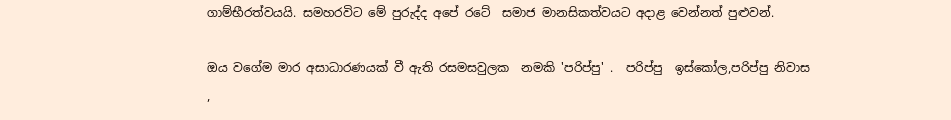ගාම්භීරත්වයයි. සමහරවිට මේ පුරුද්ද අපේ රටේ  සමාජ මානසිකත්වයට අදාළ වෙන්නත් පුළුවන්.

ඔය වගේම මාර අසාධාරණයක් වී ඇති රසමසවුලක  නමකි 'පරිප්පු' .  පරිප්පු  ඉස්කෝල,පරිප්පු නිවාස ,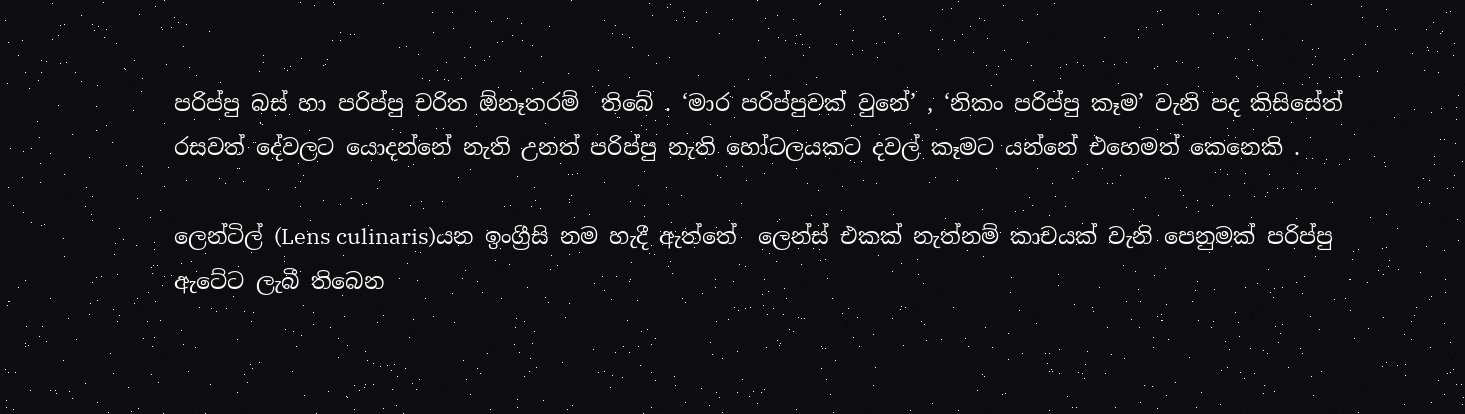පරිප්පු බස් හා පරිප්පු චරිත ඕනෑතරම්  තිබේ . ‘මාර පරිප්පුවක් වුනේ’ , ‘නිකං පරිප්පු කෑම’ වැනි පද කිසිසේත් රසවත් දේවලට යොදන්නේ නැති උනත් පරිප්පු නැති හෝටලයකට දවල් කෑමට යන්නේ එහෙමත් කෙනෙකි .

ලෙන්ටිල් (Lens culinaris)යන ඉංග්‍රීසි නම හැදී ඇත්තේ  ලෙන්ස් එකක් නැත්නම් කාචයක් වැනි පෙනුමක් පරිප්පු ඇටේට ලැබී තිබෙන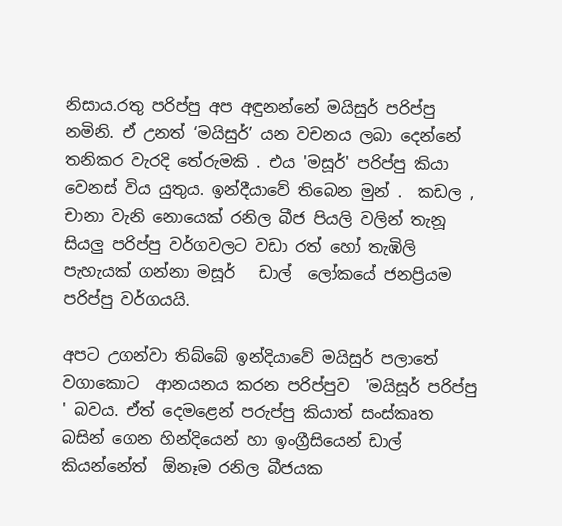නිසාය.රතු පරිප්පු අප අඳුනන්නේ මයිසුර් පරිප්පු  නමිනි. ඒ උනත් ‘මයිසුර්’ යන වචනය ලබා දෙන්නේ  තනිකර වැරදි තේරුමකි . එය 'මසූර්' පරිප්පු කියා වෙනස් විය යුතුය. ඉන්දීයාවේ තිබෙන මුන් .  කඩල , චානා වැනි නොයෙක් රනිල බීජ පියලි වලින් තැනූ  සියලු පරිප්පු වර්ගවලට වඩා රත් හෝ තැඹිලි  පැහැයක් ගන්නා මසූර්   ඩාල්  ලෝකයේ ජනප්‍රියම පරිප්පු වර්ගයයි.

අපට උගන්වා තිබ්බේ ඉන්දියාවේ මයිසුර් පලාතේ වගාකොට  ආනයනය කරන පරිප්පුව  'මයිසූර් පරිප්පු ' බවය. ඒත් දෙමළෙන් පරුප්පු කියාත් සංස්කෘත බසින් ගෙන හින්දියෙන් හා ඉංග්‍රීසියෙන් ඩාල් කියන්නේත්  ඕනෑම රනිල බීජයක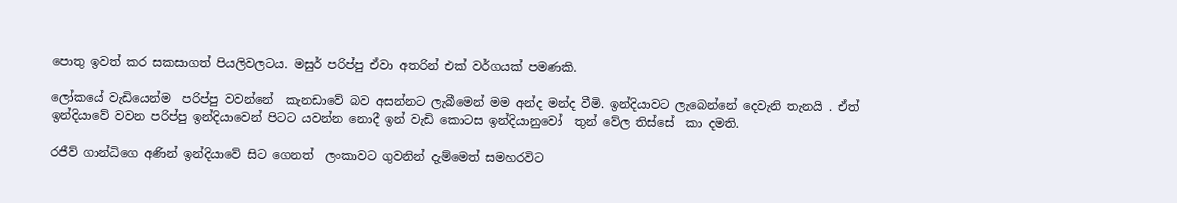පොතු ඉවත් කර සකසාගත් පියලිවලටය. මසුර් පරිප්පු ඒවා අතරින් එක් වර්ගයක් පමණකි.

ලෝකයේ වැඩියෙන්ම  පරිප්පු වවන්නේ  කැනඩාවේ බව අසන්නට ලැබීමෙන් මම අන්ද මන්ද වීමි. ඉන්දියාවට ලැබෙන්නේ දෙවැනි තැනයි . ඒත් ඉන්දියාවේ වවන පරිප්පු ඉන්දියාවෙන් පිටට යවන්න නොදී ඉන් වැඩි කොටස ඉන්දියානුවෝ  තුන් වේල තිස්සේ  කා දමති.

රජීව් ගාන්ධිගෙ අණින් ඉන්දියාවේ සිට ගෙනත්  ලංකාවට ගුවනින් දැම්මෙත් සමහරවිට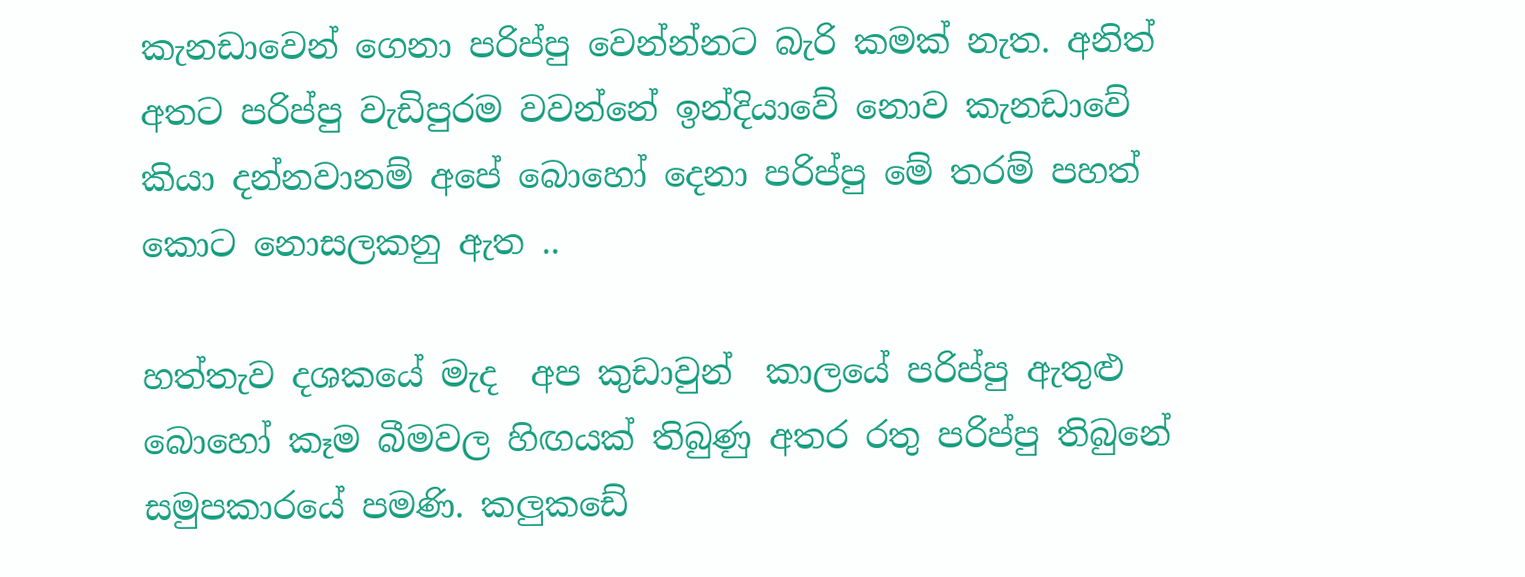කැනඩාවෙන් ගෙනා පරිප්පු වෙන්න්නට බැරි කමක් නැත. අනිත් අතට පරිප්පු වැඩිපුරම වවන්නේ ඉන්දියාවේ නොව කැනඩාවේ කියා දන්නවානම් අපේ බොහෝ දෙනා පරිප්පු මේ තරම් පහත් කොට නොසලකනු ඇත ..

හත්තැව දශකයේ මැද  අප කුඩාවුන්  කාලයේ පරිප්පු ඇතුළු බොහෝ කෑම බීමවල හිඟයක් තිබුණු අතර රතු පරිප්පු තිබුනේ සමුපකාරයේ පමණි. කලුකඩේ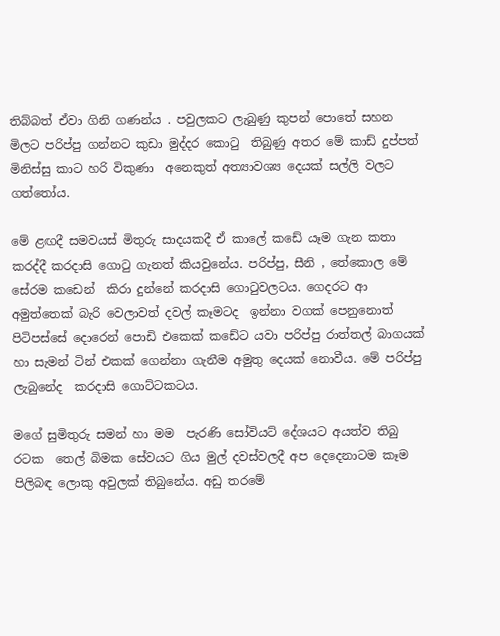තිබ්බත් ඒවා ගිනි ගණන්ය . පවුලකට ලැබුණු කුපන් පොතේ සහන මිලට පරිප්පු ගන්නට කුඩා මුද්දර කොටු  තිබුණු අතර මේ කාඩ් දුප්පත් මිනිස්සු කාට හරි විකුණා  අනෙකුත් අත්‍යාවශ්‍ය දෙයක් සල්ලි වලට ගත්තෝය.

මේ ළඟදී සමවයස් මිතුරු සාදයකදී ඒ කාලේ කඩේ යෑම ගැන කතා කරද්දී කරදාසි ගොටු ගැනත් කියවුනේය. පරිප්පු, සීනි , තේකොල මේ සේරම කඩෙන්  කිරා දුන්නේ කරදාසි ගොටුවලටය. ගෙදරට ආ අමුත්තෙක් බැරි වෙලාවත් දවල් කෑමටද  ඉන්නා වගක් පෙනුනොත් පිටිපස්සේ දොරෙන් පොඩි එකෙක් කඩේට යවා පරිප්පු රාත්තල් බාගයක් හා සැමන් ටින් එකක් ගෙන්නා ගැනීම අමුතු දෙයක් නොවීය. මේ පරිප්පු ලැබුනේද  කරදාසි ගොට්ටකටය.

මගේ සුමිතුරු සමන් හා මම  පැරණි සෝවියට් දේශයට අයත්ව තිබු රටක  තෙල් බිමක සේවයට ගිය මුල් දවස්වලදී අප දෙදෙනාටම කෑම පිලිබඳ ලොකු අවුලක් තිබුනේය. අඩු තරමේ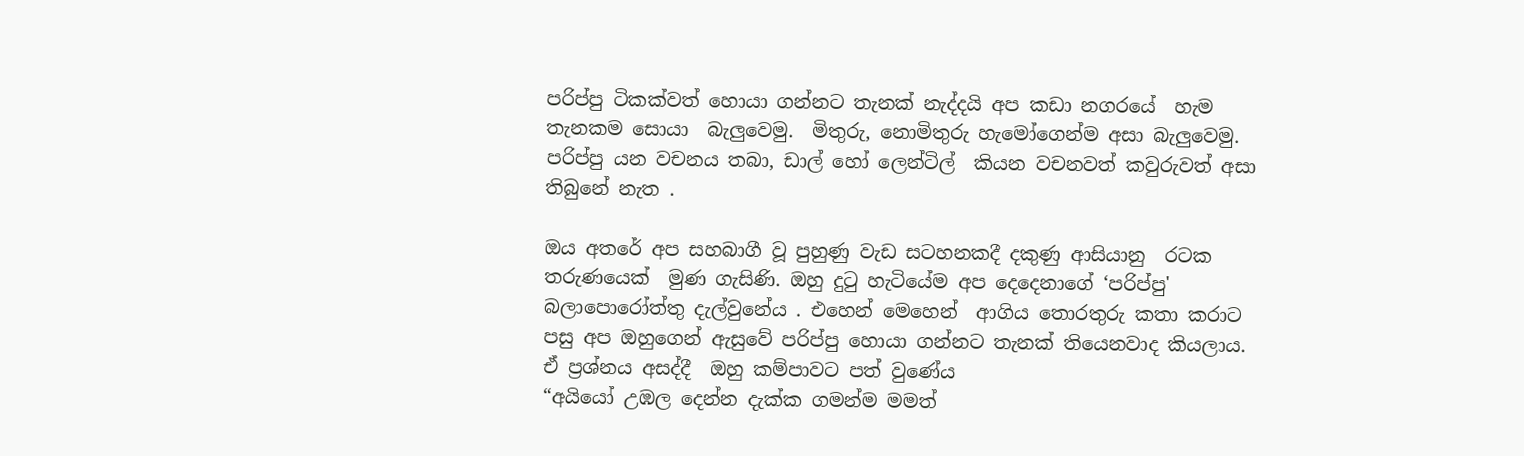පරිප්පු ටිකක්වත් හොයා ගන්නට තැනක් නැද්දයි අප කඩා නගරයේ  හැම තැනකම සොයා  බැලුවෙමු.  මිතුරු, නොමිතුරු හැමෝගෙන්ම අසා බැලුවෙමු. පරිප්පු යන වචනය තබා, ඩාල් හෝ ලෙන්ටිල්  කියන වචනවත් කවුරුවත් අසා තිබුනේ නැත .

ඔය අතරේ අප සහබාගී වූ පුහුණු වැඩ සටහනකදී දකුණු ආසියානු  රටක තරුණයෙක්  මුණ ගැසිණි. ඔහු දුටු හැටියේම අප දෙදෙනාගේ ‘පරිප්පු' බලාපොරෝත්තු දැල්වුනේය . එහෙන් මෙහෙන්  ආගිය තොරතුරු කතා කරාට පසු අප ඔහුගෙන් ඇසුවේ පරිප්පු හොයා ගන්නට තැනක් තියෙනවාද කියලාය. ඒ ප්‍රශ්නය අසද්දී  ඔහු කම්පාවට පත් වුණේය
“අයියෝ උඹල දෙන්න දැක්ක ගමන්ම මමත්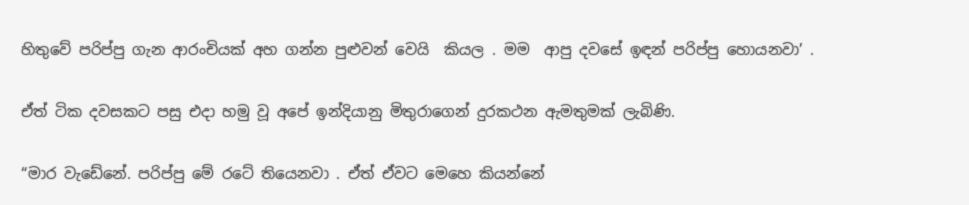හිතුවේ පරිප්පු ගැන ආරංචියක් අහ ගන්න පුළුවන් වෙයි  කියල . මම  ආපු දවසේ ඉඳන් පරිප්පු හොයනවා’ .

ඒත් ටික දවසකට පසු එදා හමු වූ අපේ ඉන්දියානු මිතුරාගෙන් දුරකථන ඇමතුමක් ලැබිණි.

“මාර වැඩේනේ. පරිප්පු මේ රටේ තියෙනවා . ඒත් ඒවට මෙහෙ කියන්නේ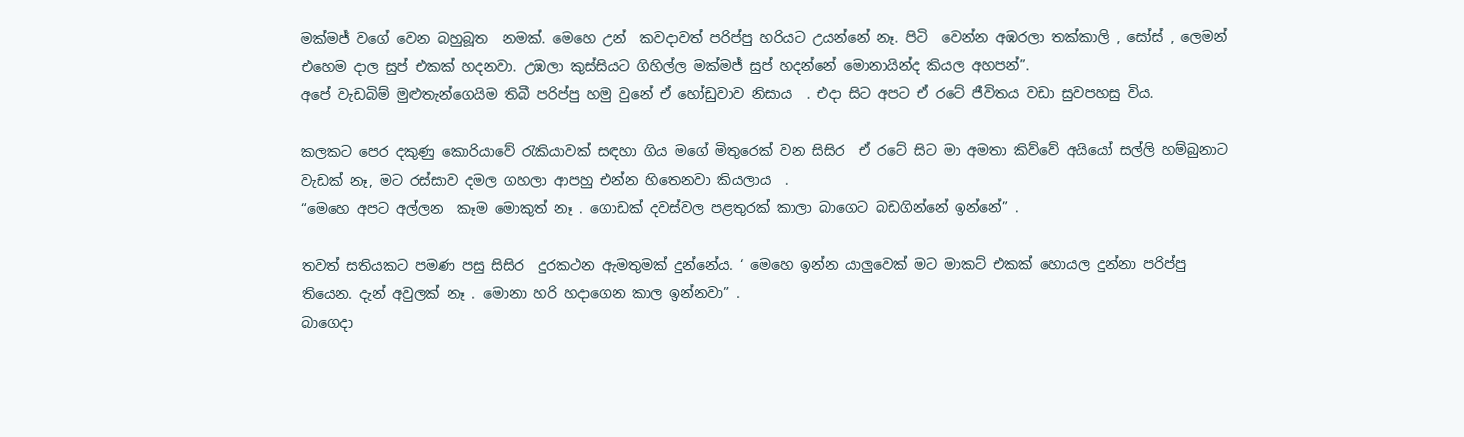මක්මජ් වගේ වෙන බහුබූත  නමක්. මෙහෙ උන්  කවදාවත් පරිප්පු හරියට උයන්නේ නෑ. පිටි  වෙන්න අඹරලා තක්කාලි , සෝස් , ලෙමන් එහෙම දාල සුප් එකක් හදනවා. උඹලා කුස්සියට ගිහිල්ල මක්මජ් සුප් හදන්නේ මොනායින්ද කියල අහපන්”.
අපේ වැඩබිම් මුළුතැන්ගෙයිම තිබී පරිප්පු හමු වුනේ ඒ හෝඩුවාව නිසාය  . එදා සිට අපට ඒ රටේ ජීවිතය වඩා සුවපහසු විය.

කලකට පෙර දකුණු කොරියාවේ රැකියාවක් සඳහා ගිය මගේ මිතුරෙක් වන සිසිර  ඒ රටේ සිට මා අමතා කිව්වේ අයියෝ සල්ලි හම්බුනාට වැඩක් නෑ, මට රස්සාව දමල ගහලා ආපහු එන්න හිතෙනවා කියලාය  .
“මෙහෙ අපට අල්ලන  කෑම මොකුත් නෑ . ගොඩක් දවස්වල පළතුරක් කාලා බාගෙට බඩගින්නේ ඉන්නේ” .

තවත් සතියකට පමණ පසු සිසිර  දුරකථන ඇමතුමක් දුන්නේය. ‘ මෙහෙ ඉන්න යාලුවෙක් මට මාකට් එකක් හොයල දුන්නා පරිප්පු තියෙන. දැන් අවුලක් නෑ . මොනා හරි හදාගෙන කාල ඉන්නවා” .
බාගෙදා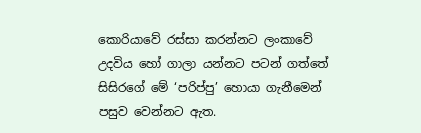කොරියාවේ රස්සා කරන්නට ලංකාවේ උදවිය හෝ ගාලා යන්නට පටන් ගත්තේ සිසිරගේ මේ ‘පරිප්පු’ හොයා ගැනීමෙන් පසුව වෙන්නට ඇත.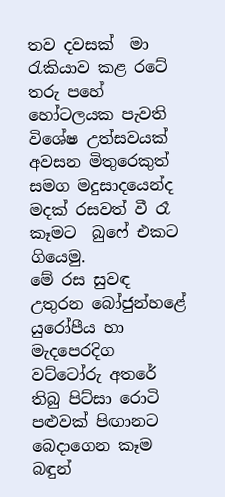තව දවසක්  මා රැකියාව කළ රටේ  තරු පහේ හෝටලයක පැවති  විශේෂ උත්සවයක් අවසන මිතුරෙකුත් සමග මදුසාදයෙන්ද  මදක් රසවත් වී රෑ කෑමට  බුෆේ එකට ගියෙමු.
මේ රස සුවඳ උතුරන බෝජුන්හළේ යුරෝපීය හා මැදපෙරදිග වට්ටෝරු අතරේ තිබු පිට්සා රොටි පළුවක් පිඟානට බෙදාගෙන කෑම බඳුන්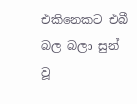එකිනෙකට එබී බල බලා සුන් වූ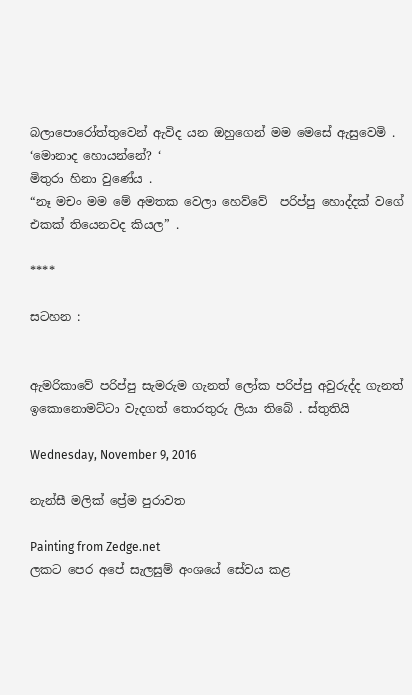බලාපොරෝත්තුවෙන් ඇවිද යන ඔහුගෙන් මම මෙසේ ඇසුවෙමි .
‘මොනාද හොයන්නේ? ‘
මිතුරා හිනා වුණේය .
“නෑ මචං මම මේ අමතක වෙලා හෙව්වේ  පරිප්පු හොද්දක් වගේ එකක් තියෙනවද කියල” .

****

සටහන :


ඇමරිකාවේ පරිප්පු සැමරුම ගැනත් ලෝක පරිප්පු අවුරුද්ද ගැනත් ඉකොනොමට්ටා වැදගත් තොරතුරු ලියා තිබේ . ස්තුතියි

Wednesday, November 9, 2016

නැන්සී මලික් ප්‍රේම පුරාවත

Painting from Zedge.net
ලකට පෙර අපේ සැලසුම් අංශයේ සේවය කළ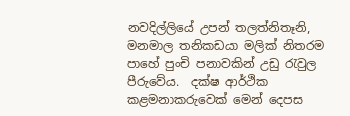නවදිල්ලියේ උපන් තලත්නිතෑනි,  මනමාල තනිකඩයා මලික් නිතරම පාහේ පුංචි පනාවකින් උඩු රැවුල පීරුවේය.  දක්ෂ ආර්ථික කළමනාකරුවෙක් මෙන් දෙපස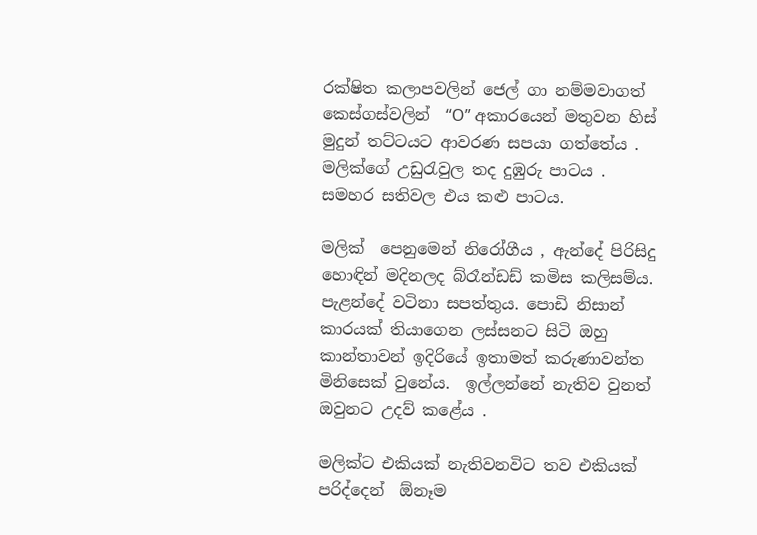රක්ෂිත කලාපවලින් ජෙල් ගා නම්මවාගත් කෙස්ගස්වලින්  “O” අකාරයෙන් මතුවන හිස් මුදුන් තට්ටයට ආවරණ සපයා ගත්තේය . මලික්ගේ උඩුරැවුල තද දුඹුරු පාටය . සමහර සතිවල එය කළු පාටය.

මලික්  පෙනුමෙන් නිරෝගීය , ඇන්දේ පිරිසිදු හොඳින් මදිනලද බ්රෑන්ඩඩ් කමිස කලිසම්ය. පැළන්දේ වටිනා සපත්තුය. පොඩි නිසාන් කාරයක් තියාගෙන ලස්සනට සිටි ඔහු කාන්තාවන් ඉදිරියේ ඉතාමත් කරුණාවන්ත මිනිසෙක් වුනේය.  ඉල්ලන්නේ නැතිව වුනත් ඔවුනට උදව් කළේය .

මලික්ට එකියක් නැතිවනවිට තව එකියක් පරිද්දෙන්  ඕනෑම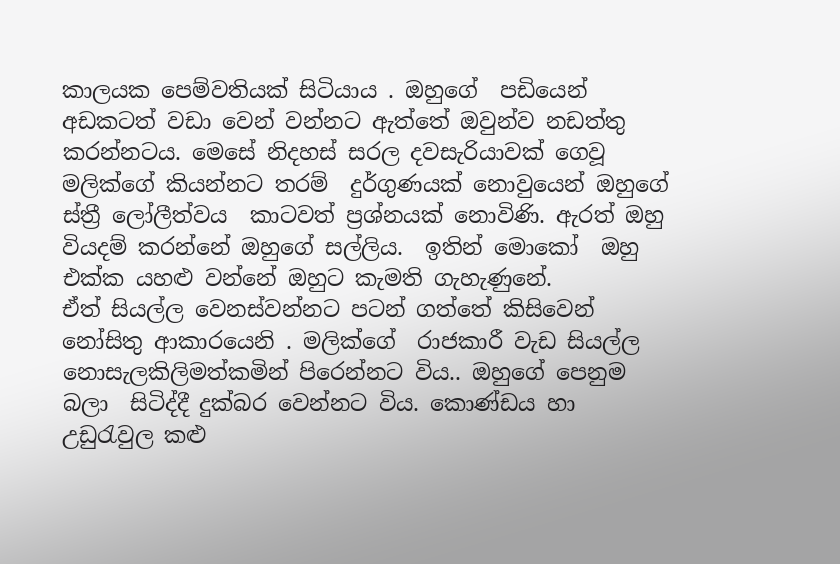කාලයක පෙම්වතියක් සිටියාය . ඔහුගේ  පඩියෙන් අඩකටත් වඩා වෙන් වන්නට ඇත්තේ ඔවුන්ව නඩත්තු කරන්නටය. මෙසේ නිදහස් සරල දවසැරියාවක් ගෙවූ මලික්ගේ කියන්නට තරම්  දුර්ගුණයක් නොවුයෙන් ඔහුගේ ස්ත්‍රී ලෝලීත්වය  කාටවත් ප්‍රශ්නයක් නොවිණි. ඇරත් ඔහු වියදම් කරන්නේ ඔහුගේ සල්ලිය.  ඉතින් මොකෝ  ඔහු එක්ක යහළු වන්නේ ඔහුට කැමති ගැහැණුනේ.
ඒත් සියල්ල වෙනස්වන්නට පටන් ගත්තේ කිසිවෙන් නෝසිතු ආකාරයෙනි . මලික්ගේ  රාජකාරී වැඩ සියල්ල නොසැලකිලිමත්කමින් පිරෙන්නට විය.. ඔහුගේ පෙනුම බලා  සිටිද්දී දුක්බර වෙන්නට විය. කොණ්ඩය හා උඩුරැවුල කළු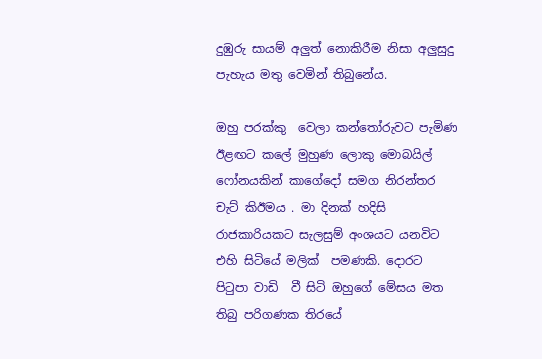දුඹුරු සායම් අලුත් නොකිරීම නිසා අලුසුදු පැහැය මතු වෙමින් තිබුනේය.

ඔහු පරක්කු  වෙලා කන්තෝරුවට පැමිණ ඊළඟට කලේ මුහුණ ලොකු මොබයිල් ෆෝනයකින් කාගේදෝ සමග නිරන්තර  චැට් කිඊමය . මා දිනක් හදිසි රාජකාරියකට සැලසුම් අංශයට යනවිට එහි සිටියේ මලික්  පමණකි. දොරට පිටුපා වාඩි  වී සිටි ඔහුගේ මේසය මත තිබු පරිගණක තිරයේ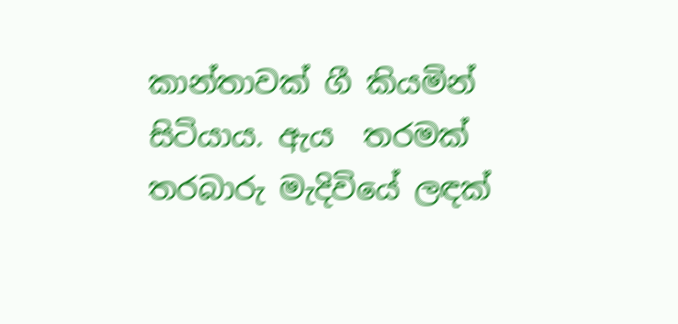කාන්තාවක් ගී කියමින්  සිටියාය. ඇය  තරමක්  තරබාරු මැදිවියේ ලඳක්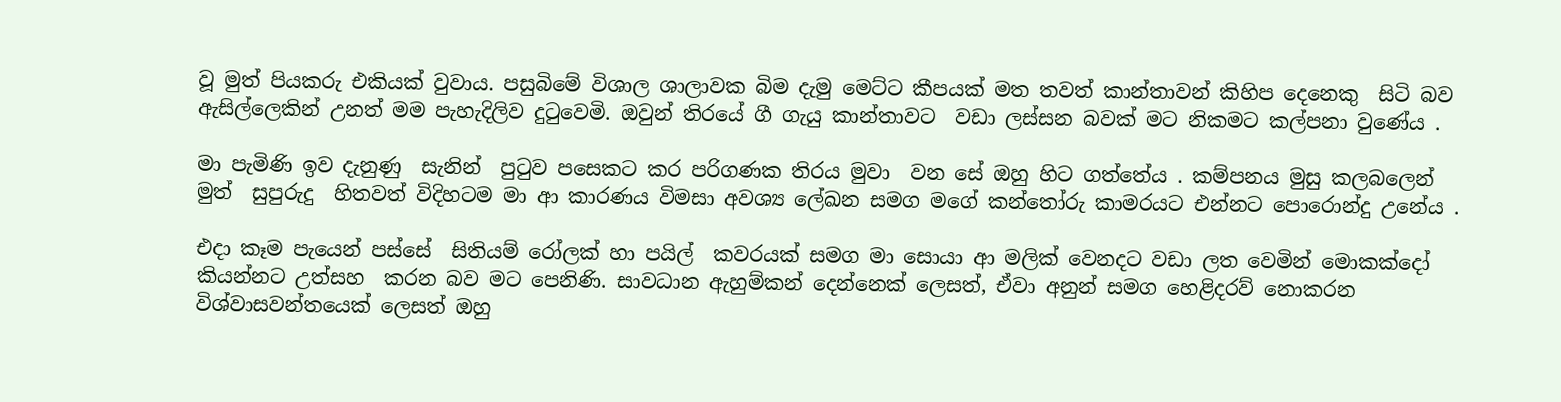වූ මුත් පියකරු එකියක් වුවාය. පසුබිමේ විශාල ශාලාවක බිම දැමු මෙට්ට කීපයක් මත තවත් කාන්තාවන් කිහිප දෙනෙකු  සිටි බව ඇසිල්ලෙකින් උනත් මම පැහැදිලිව දුටුවෙමි. ඔවුන් තිරයේ ගී ගැයු කාන්තාවට  වඩා ලස්සන බවක් මට නිකමට කල්පනා වුණේය .

මා පැමිණි ඉව දැනුණු  සැනින්  පුටුව පසෙකට කර පරිගණක තිරය මුවා  වන සේ ඔහු හිට ගත්තේය . කම්පනය මුසු කලබලෙන් මුත්  සුපුරුදු  හිතවත් විදිහටම මා ආ කාරණය විමසා අවශ්‍ය ලේඛන සමග මගේ කන්තෝරු කාමරයට එන්නට පොරොන්දු උනේය .

එදා කෑම පැයෙන් පස්සේ  සිතියම් රෝලක් හා පයිල්  කවරයක් සමග මා සොයා ආ මලික් වෙනදට වඩා ලත වෙමින් මොකක්දෝ කියන්නට උත්සහ  කරන බව මට පෙනිණි. සාවධාන ඇහුම්කන් දෙන්නෙක් ලෙසත්, ඒවා අනුන් සමග හෙළිදරව් නොකරන විශ්වාසවන්තයෙක් ලෙසත් ඔහු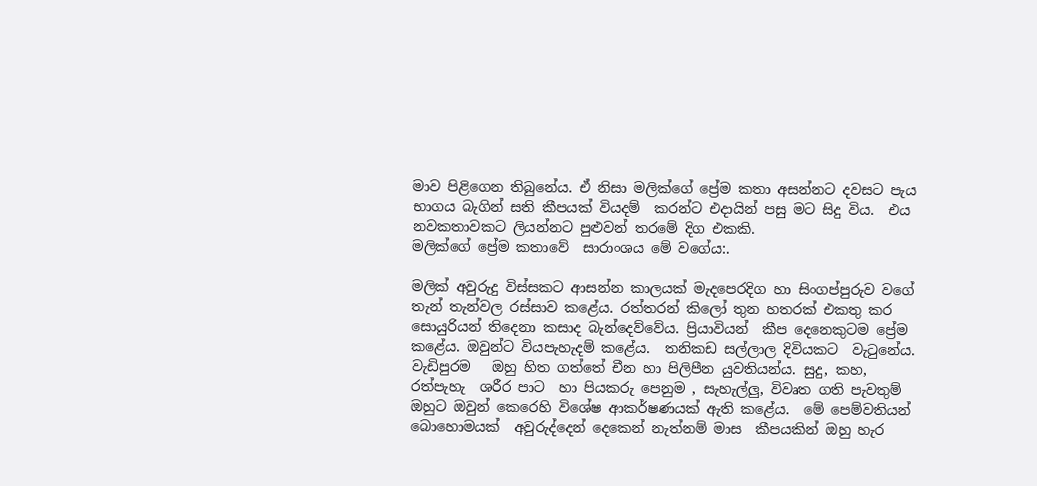මාව පිළිගෙන තිබුනේය. ඒ නිසා මලික්ගේ ප්‍රේම කතා අසන්නට දවසට පැය භාගය බැගින් සති කීපයක් වියදම්  කරන්ට එදායින් පසු මට සිදු විය.  එය නවකතාවකට ලියන්නට පුළුවන් තරමේ දිග එකකි.
මලික්ගේ ප්‍රේම කතාවේ  සාරාංශය මේ වගේය:.

මලික් අවුරුදු විස්සකට ආසන්න කාලයක් මැදපෙරදිග හා සිංගප්පුරුව වගේ තැන් තැන්වල රස්සාව කළේය. රත්තරන් කිලෝ තුන හතරක් එකතු කර සොයුරියන් තිදෙනා කසාද බැන්දෙව්වේය. ප්‍රියාවියන්  කීප දෙනෙකුටම ප්‍රේම කළේය. ඔවුන්ට වියපැහැදම් කළේය.  තනිකඩ සල්ලාල දිවියකට  වැටුනේය.  වැඩිපුරම   ඔහු හිත ගත්තේ චීන හා පිලිපීන යුවතියන්ය. සුදු, කහ, රත්පැහැ  ශරීර පාට  හා පියකරු පෙනුම , සැහැල්ලු, විවෘත ගති පැවතුම් ඔහුට ඔවුන් කෙරෙහි විශේෂ ආකර්ෂණයක් ඇති කළේය.  මේ පෙම්වතියන්  බොහොමයක්  අවුරුද්දෙන් දෙකෙන් නැත්නම් මාස  කීපයකින් ඔහු හැර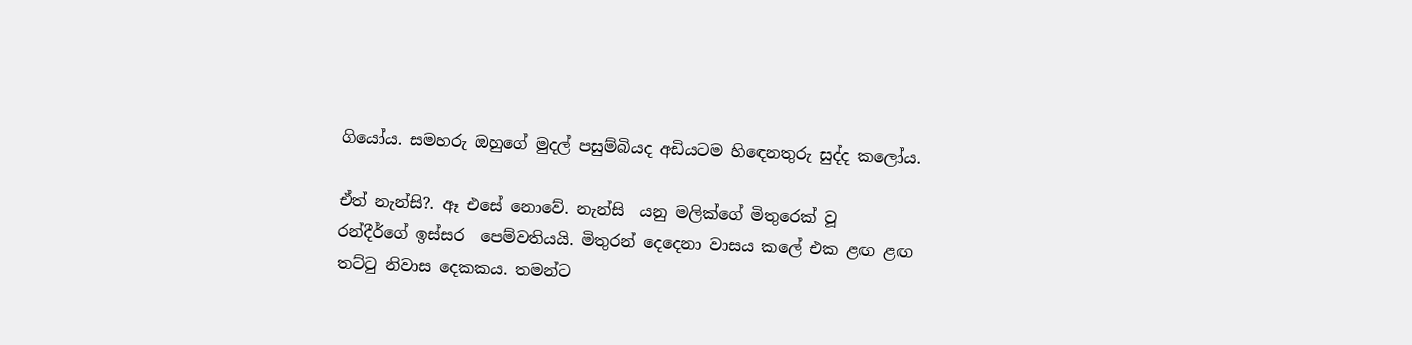ගියෝය. සමහරු ඔහුගේ මුදල් පසුම්බියද අඩියටම හිඳෙනතුරු සුද්ද කලෝය.

ඒත් නැන්සි?. ඈ එසේ නොවේ. නැන්සි  යනු මලික්ගේ මිතුරෙක් වූ  රන්දීර්ගේ ඉස්සර  පෙම්වතියයි. මිතුරන් දෙදෙනා වාසය කලේ එක ළඟ ළඟ  තට්ටු නිවාස දෙකකය. තමන්ට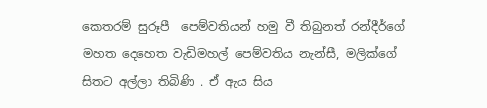කෙතරම් සුරූපී  පෙම්වතියන් හමු වී තිබුනත් රන්දීර්ගේ මහත දෙහෙත වැඩිමහල් පෙම්වතිය නැන්සී, මලික්ගේ  සිතට අල්ලා තිබිණි . ඒ ඇය සිය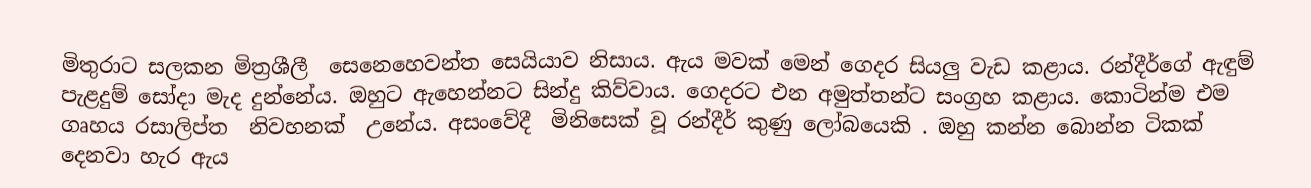මිතුරාට සලකන මිත්‍රශීලී  සෙනෙහෙවන්ත සෙයියාව නිසාය. ඇය මවක් මෙන් ගෙදර සියලු වැඩ කළාය. රන්දීර්ගේ ඇඳුම් පැළදුම් සෝදා මැද දුන්නේය. ඔහුට ඇහෙන්නට සින්දු කිව්වාය. ගෙදරට එන අමුත්තන්ට සංග්‍රහ කළාය. කොටින්ම එම ගෘහය රසාලිප්ත  නිවහනක්  උනේය. අසංවේදී  මිනිසෙක් වූ රන්දීර් කුණු ලෝබයෙකි . ඔහු කන්න බොන්න ටිකක් දෙනවා හැර ඇය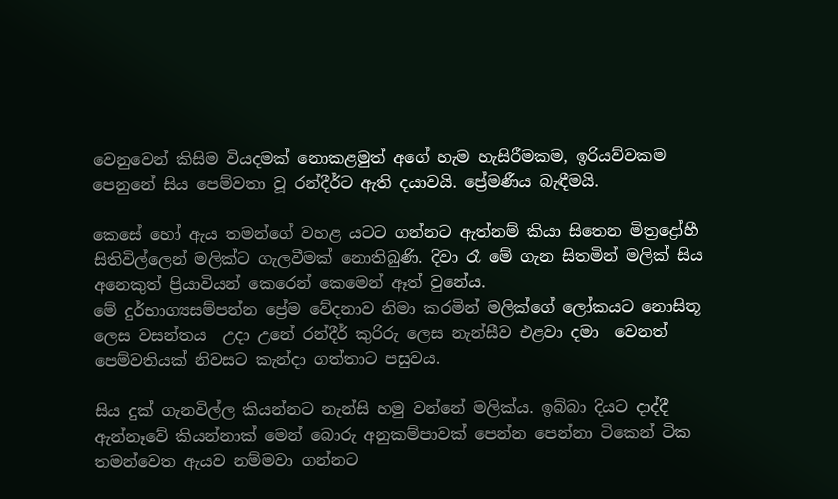වෙනුවෙන් කිසිම වියදමක් නොකළමුත් අගේ හැම හැසිරීමකම, ඉරියව්වකම  පෙනුනේ සිය පෙම්වතා වූ රන්දීර්ට ඇති දයාවයි. ප්‍රේමණීය බැඳීමයි.

කෙසේ හෝ ඇය තමන්ගේ වහළ යටට ගන්නට ඇත්නම් කියා සිතෙන මිත්‍රද්‍රෝහී  සිතිවිල්ලෙන් මලික්ට ගැලවීමක් නොතිබුණි. දිවා රෑ මේ ගැන සිතමින් මලික් සිය අනෙකුත් ප්‍රියාවියන් කෙරෙන් කෙමෙන් ඈත් වුනේය.
මේ දුර්භාග්‍යසම්පන්න ප්‍රේම වේදනාව නිමා කරමින් මලික්ගේ ලෝකයට නොසිතූ ලෙස වසන්තය  උදා උනේ රන්දීර් කුරිරු ලෙස නැන්සීව එළවා දමා  වෙනත් පෙම්වතියක් නිවසට කැන්දා ගත්තාට පසුවය.

සිය දුක් ගැනවිල්ල කියන්නට නැන්සි හමු වන්නේ මලික්ය. ඉබ්බා දියට දාද්දී ඇන්නෑවේ කියන්නාක් මෙන් බොරු අනුකම්පාවක් පෙන්න පෙන්නා ටිකෙන් ටික තමන්වෙත ඇයව නම්මවා ගන්නට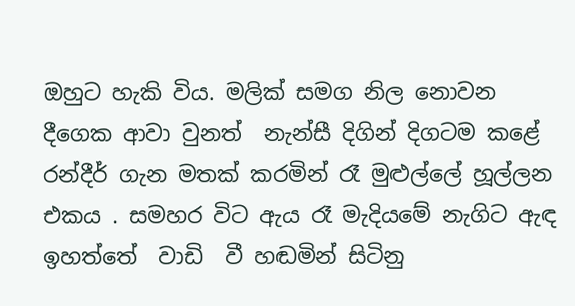ඔහුට හැකි විය. මලික් සමග නිල නොවන දීගෙක ආවා වුනත්  නැන්සී දිගින් දිගටම කළේ රන්දීර් ගැන මතක් කරමින් රෑ මුළුල්ලේ හූල්ලන එකය . සමහර විට ඇය රෑ මැදියමේ නැගිට ඇඳ ඉහත්තේ  වාඩි  වී හඬමින් සිටිනු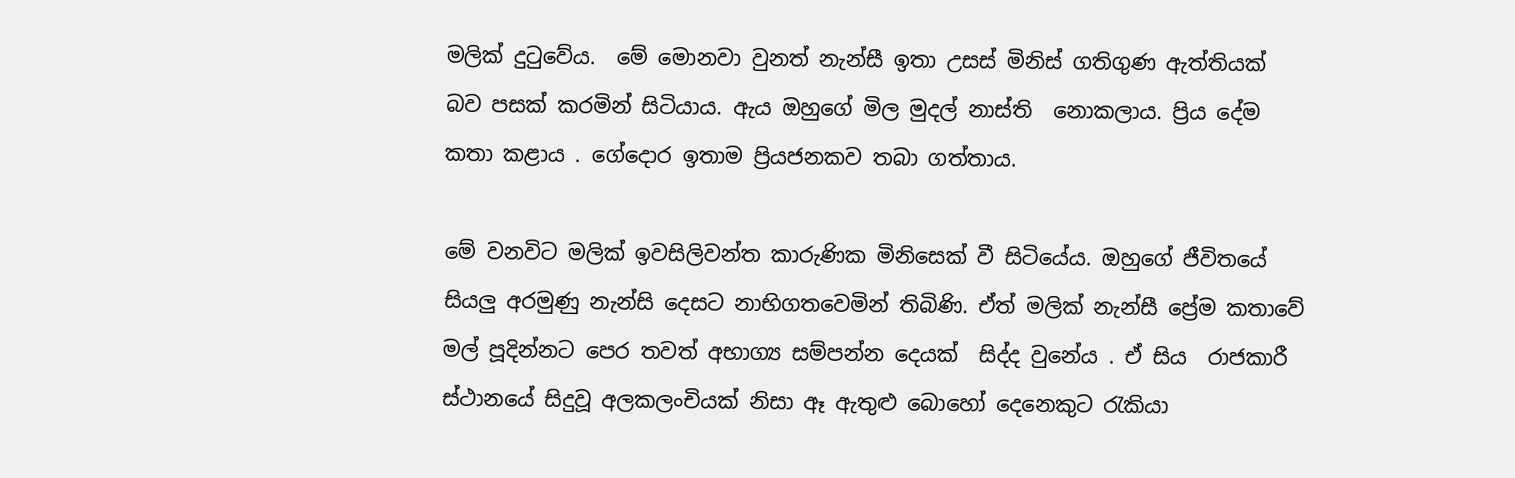මලික් දුටුවේය.  මේ මොනවා වුනත් නැන්සී ඉතා උසස් මිනිස් ගතිගුණ ඇත්තියක් බව පසක් කරමින් සිටියාය. ඇය ඔහුගේ මිල මුදල් නාස්ති  නොකලාය. ප්‍රිය දේම කතා කළාය . ගේදොර ඉතාම ප්‍රියජනකව තබා ගත්තාය.

මේ වනවිට මලික් ඉවසිලිවන්ත කාරුණික මිනිසෙක් වී සිටියේය. ඔහුගේ ජීවිතයේ සියලු අරමුණු නැන්සි දෙසට නාභිගතවෙමින් තිබිණි. ඒත් මලික් නැන්සී ප්‍රේම කතාවේ මල් පූදින්නට පෙර තවත් අභාග්‍ය සම්පන්න දෙයක්  සිද්ද වුනේය . ඒ සිය  රාජකාරී ස්ථානයේ සිදුවූ අලකලංචියක් නිසා ඈ ඇතුළු බොහෝ දෙනෙකුට රැකියා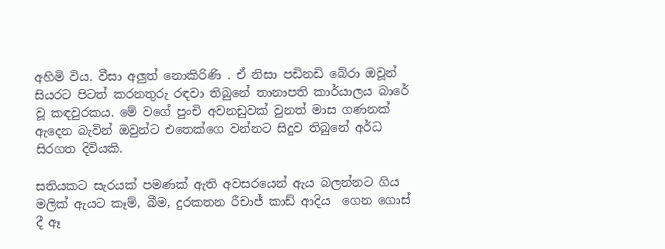අහිමි විය. වීසා අලුත් නොකිරිණි . ඒ නිසා පඩිනඩි බේරා ඔවූන් සියරට පිටත් කරනතුරු රඳවා තිබුනේ තානාපති කාර්යාලය බාරේ වූ කඳවුරකය. මේ වගේ පුංචි අවනඩුවක් වුනත් මාස ගණනක් ඇදෙන බැවින් ඔවුන්ට එතෙක්ගෙ වන්නට සිදුව තිබුනේ අර්ධ සිරගත දිවියකි.

සතියකට සැරයක් පමණක් ඇති අවසරයෙන් ඇය බලන්නට ගිය  මලික් ඇයට කෑම්, බීම, දුරකතන රීචාජ් කාඩ් ආදිය  ගෙන ගොස් දී ඈ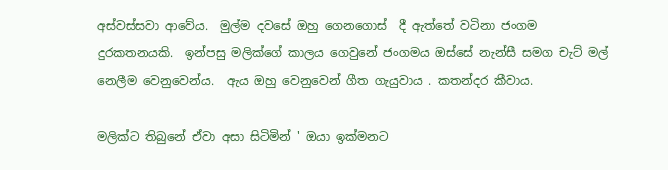අස්වස්සවා ආවේය.  මුල්ම දවසේ ඔහු ගෙනගොස්  දී ඇත්තේ වටිනා ජංගම දුරකතනයකි.  ඉන්පසු මලික්ගේ කාලය ගෙවුනේ ජංගමය ඔස්සේ නැන්සී සමග චැට් මල් නෙලීම වෙනුවෙන්ය.  ඇය ඔහු වෙනුවෙන් ගීත ගැයුවාය . කතන්දර කීවාය.

මලික්ට තිබුනේ ඒවා අසා සිටිමින් ' ඔයා ඉක්මනට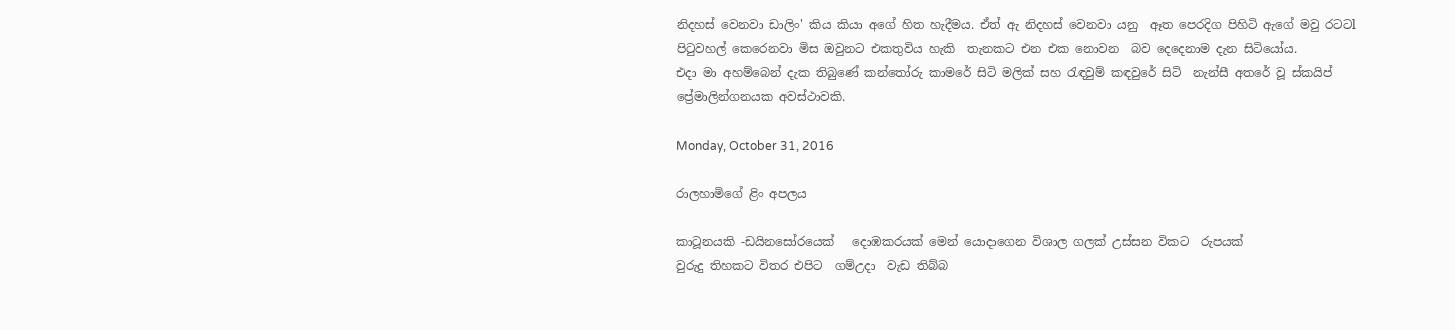නිදහස් වෙනවා ඩාලිං' කිය කියා අගේ හිත හැදීමය. ඒත් ඇ නිදහස් වෙනවා යනු  ඈත පෙරදිග පිහිටි ඇගේ මවු රටටl පිටුවහල් කෙරෙනවා මිස ඔවුනට එකතුවිය හැකි  තැනකට එන එක නොවන  බව දෙදෙනාම දැන සිටියෝය.
එදා මා අහම්බෙන් දැක තිබුණේ කන්තෝරු කාමරේ සිටි මලික් සහ රැඳවුම් කඳවුරේ සිටි  නැන්සී අතරේ වූ ස්කයිප් ප්‍රේමාලින්ගනයක අවස්ථාවකි.

Monday, October 31, 2016

රාලහාමිගේ ළිං අපලය

කාටූනයකි -ඩයිනසෝරයෙක්   දොඹකරයක් මෙන් යොදාගෙන විශාල ගලක් උස්සන විකට  රුපයක්
වුරුදු තිහකට විතර එපිට  ගම්උදා  වැඩ තිබ්බ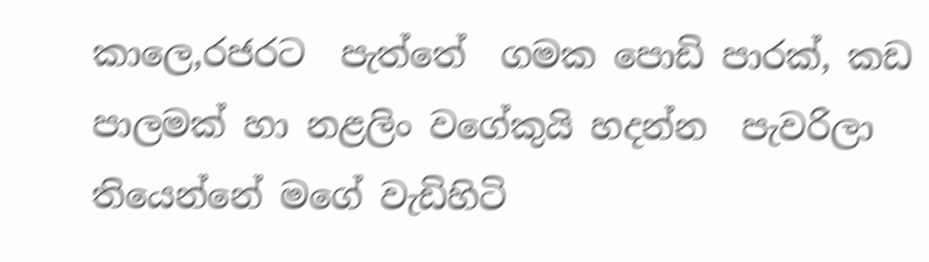කාලෙ,රජරට  පැත්තේ  ගමක පොඩි පාරක්, කඩ පාලමක් හා නළලිං වගේකුයි හදන්න  පැවරිලා තියෙන්නේ මගේ වැඩිහිටි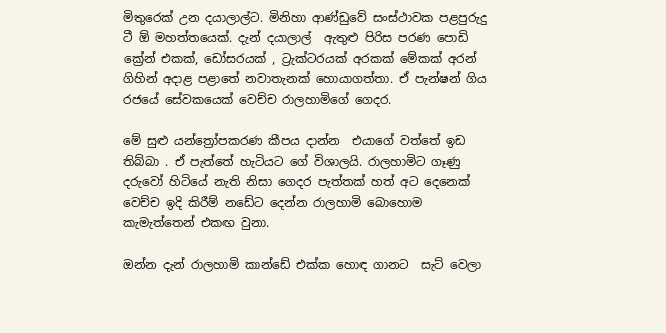මිතුරෙක් උන දයාලාල්ට. මිනිහා ආණ්ඩුවේ සංස්ථාවක පළපුරුදු ටී ඕ මහත්තයෙක්. දැන් දයාලාල්  ඇතුළු පිරිස පරණ පොඩි ක්‍රේන් එකක්, ඩෝසරයක් , ට්‍රැක්ටරයක් අරකක් මේකක් අරන්  ගිහින් අදාළ පළාතේ නවාතැනක් හොයාගත්තා. ඒ පැන්ෂන් ගිය රජයේ සේවකයෙක් වෙච්ච රාලහාමිගේ ගෙදර.

මේ සුළු යන්ත්‍රෝපකරණ කීපය දාන්න  එයාගේ වත්තේ ඉඩ තිබ්බා . ඒ පැත්තේ හැටියට ගේ විශාලයි. රාලහාමිට ගෑණු දරුවෝ හිටියේ නැති නිසා ගෙදර පැත්තක් හත් අට දෙනෙක් වෙච්ච ඉදි කිරීම් නඩේට දෙන්න රාලහාමි බොහොම කැමැත්තෙන් එකඟ වුනා.

ඔන්න දැන් රාලහාමි කාන්ඩේ එක්ක හොඳ ගානට  සැට් වෙලා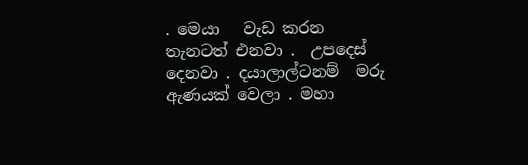. මෙයා   වැඩ කරන තැනටත් එනවා .  උපදෙස් දෙනවා . දයාලාල්ටනම්  මරු ඇණයක් වෙලා . මහා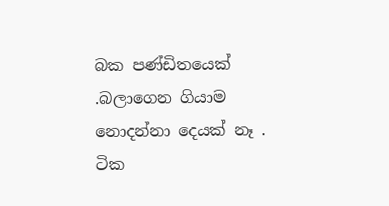බක පණ්ඩිතයෙක් .බලාගෙන ගියාම නොදන්නා දෙයක් නෑ .
ටික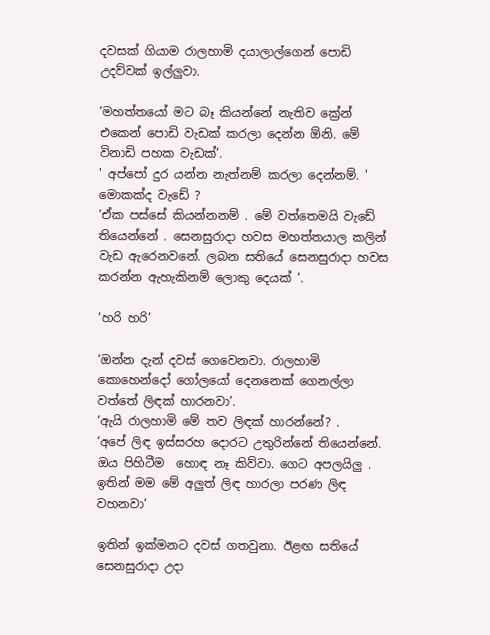දවසක් ගියාම රාලහාමි දයාලාල්ගෙන් පොඩි උදව්වක් ඉල්ලුවා.

‘මහත්තයෝ මට බෑ කියන්නේ නැතිව ක්‍රේන් එකෙන් පොඩි වැඩක් කරලා දෙන්න ඕනි. මේ විනාඩි පහක වැඩක්’.
' අප්පෝ දුර යන්න නැත්නම් කරලා දෙන්නම්. ' මොකක්ද වැඩේ ?
‘ඒක පස්සේ කියන්නනම් . මේ වත්තෙමයි වැඩේ තියෙන්නේ . සෙනසුරාදා හවස මහත්තයාල කලින්  වැඩ ඇරෙනවනේ. ලබන සතියේ සෙනසුරාදා හවස කරන්න ඇහැකිනම් ලොකු දෙයක් ‘.

‘හරි හරි’

‘ඔන්න දැන් දවස් ගෙවෙනවා. රාලහාමි කොහෙන්දෝ ගෝලයෝ දෙනනෙක් ගෙනල්ලා වත්තේ ලිඳක් හාරනවා’.
‘ඇයි රාලහාමි මේ තව ලිඳක් හාරන්නේ? .
‘අපේ ලිඳ ඉස්සරහ දොරට උතුරින්නේ තියෙන්නේ. ඔය පිහිටීම  හොඳ නෑ කිව්වා. ගෙට අපලයිලු .
ඉතින් මම මේ අලුත් ලිඳ හාරලා පරණ ලිඳ වහනවා’

ඉතින් ඉක්මනට දවස් ගතවුනා. ඊළඟ සතියේ සෙනසුරාදා උදා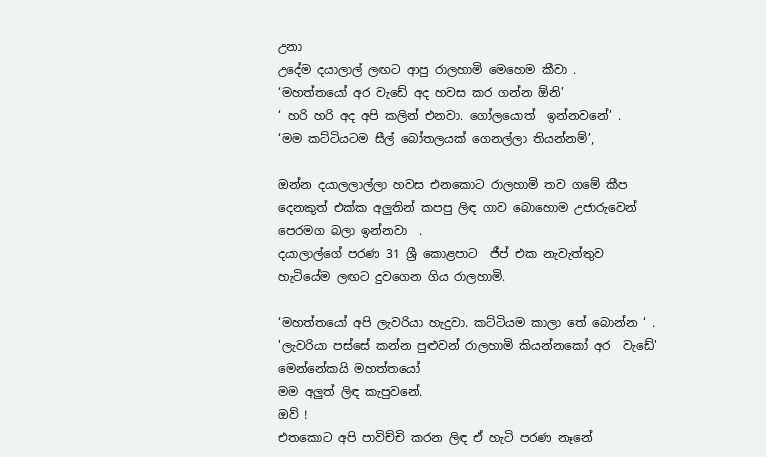උනා
උදේම දයාලාල් ලඟට ආපු රාලහාමි මෙහෙම කීවා .
‘මහත්තයෝ අර වැඩේ අද හවස කර ගන්න ඕනි’
‘ හරි හරි අද අපි කලින් එනවා. ගෝලයොත්  ඉන්නවනේ’ .
‘මම කට්ටියටම සීල් බෝතලයක් ගෙනල්ලා තියන්නම්’,

ඔන්න දයාලලාල්ලා හවස එනකොට රාලහාමි තව ගමේ කීප දෙනකුත් එක්ක අලුතින් කපපු ලිඳ ගාව බොහොම උජාරුවෙන් පෙරමග බලා ඉන්නවා  .
දයාලාල්ගේ පරණ 31 ශ්‍රී කොළපාට  ජීප් එක නැවැත්තුව හැටියේම ලඟට දුවගෙන ගිය රාලහාමි.

‘මහත්තයෝ අපි ලැවරියා හැදුවා. කට්ටියම කාලා තේ බොන්න ‘ .
'ලැවරියා පස්සේ කන්න පුළුවන් රාලහාමි කියන්නකෝ අර  වැඩේ'
මෙන්නේකයි මහත්තයෝ
මම අලුත් ලිඳ කැපුවනේ.
ඔව් !
එතකොට අපි පාවිච්චි කරන ලිඳ ඒ හැටි පරණ නෑනේ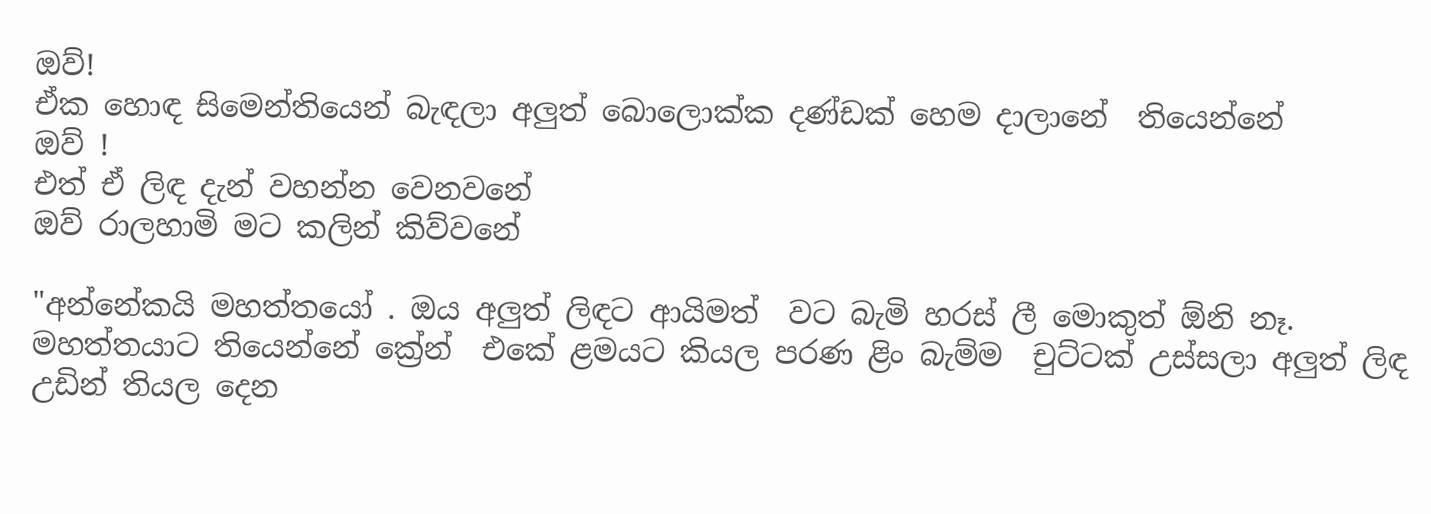ඔව්!
ඒක හොඳ සිමෙන්තියෙන් බැඳලා අලුත් බොලොක්ක දණ්ඩක් හෙම දාලානේ  තියෙන්නේ
ඔව් !
එත් ඒ ලිඳ දැන් වහන්න වෙනවනේ
ඔව් රාලහාමි මට කලින් කිව්වනේ

"අන්නේකයි මහත්තයෝ . ඔය අලුත් ලිඳට ආයිමත්  වට බැමි හරස් ලී මොකුත් ඕනි නෑ. මහත්තයාට තියෙන්නේ ක්‍රේන්  එකේ ළමයට කියල පරණ ළිං බැම්ම  චුට්ටක් උස්සලා අලුත් ලිඳ උඩින් තියල දෙන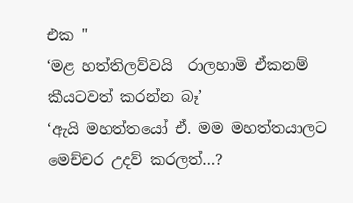එක "
‘මළ හත්තිලව්වයි  රාලහාමි ඒකනම් කීයටවත් කරන්න බෑ’
‘ඇයි මහත්තයෝ ඒ. මම මහත්තයාලට මෙච්චර උදව් කරලත්…?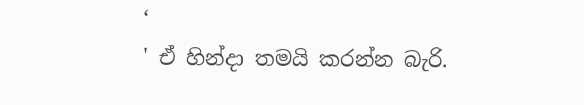‘
' ඒ හින්දා තමයි කරන්න බැරි.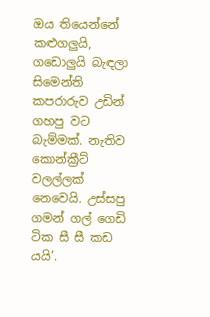ඔය තියෙන්නේ කළුගලුයි, ගඩොලුයි බැඳලා  සිමෙන්ති කපරාරුව උඩින් ගහපු වට බැම්මක්. නැතිව කොන්ක්‍රීට් වලල්ලක් නෙවෙයි. උස්සපු ගමන් ගල් ගෙඩි ටික සී සී කඩ යයි’.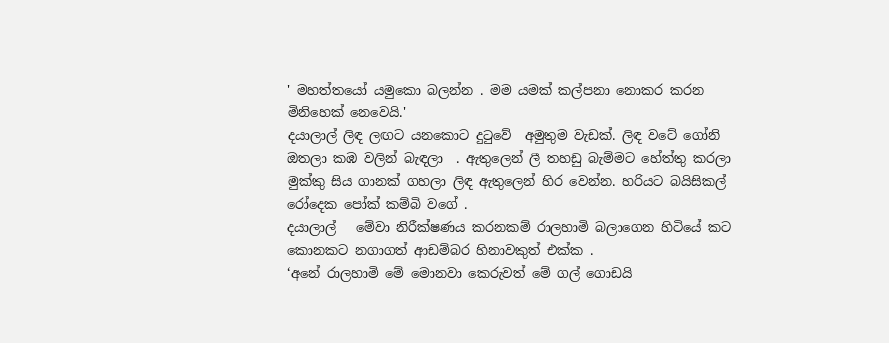' මහත්තයෝ යමුකො බලන්න . මම යමක් කල්පනා නොකර කරන මිනිහෙක් නෙවෙයි.'
දයාලාල් ලිඳ ලඟට යනකොට දුටුවේ  අමුතුම වැඩක්. ලිඳ වටේ ගෝනි ඔතලා කඹ වලින් බැඳලා  . ඇතුලෙන් ලී තහඩු බැම්මට හේත්තු කරලා මුක්කු සිය ගානක් ගහලා ලිඳ ඇතුලෙන් හිර වෙන්න. හරියට බයිසිකල් රෝදෙක පෝක් කම්බි වගේ .
දයාලාල්   මේවා නිරීක්ෂණය කරනකම් රාලහාමි බලාගෙන හිටියේ කට කොනකට නගාගත් ආඩම්බර හිනාවකුත් එක්ක .
‘අනේ රාලහාමි මේ මොනවා කෙරුවත් මේ ගල් ගොඩයි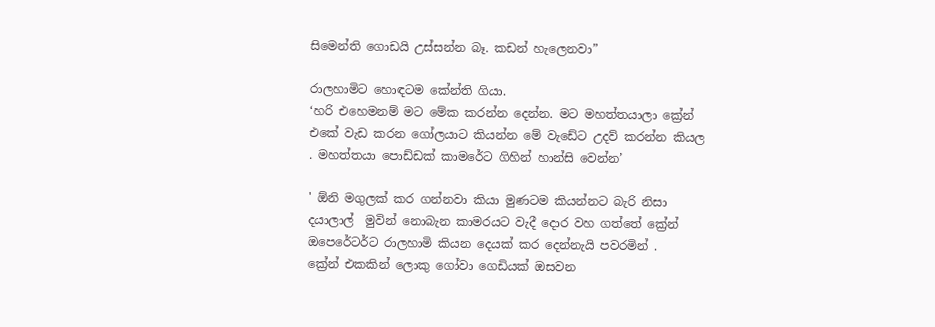සිමෙන්ති ගොඩයි උස්සන්න බෑ. කඩන් හැලෙනවා”

රාලහාමිට හොඳටම කේන්ති ගියා.
‘හරි එහෙමනම් මට මේක කරන්න දෙන්න. මට මහත්තයාලා ක්‍රේන් එකේ වැඩ කරන ගෝලයාට කියන්න මේ වැඩේට උදව් කරන්න කියල . මහත්තයා පොඩ්ඩක් කාමරේට ගිහින් හාන්සි වෙන්න’

' ඕනි මගුලක් කර ගන්නවා කියා මුණටම කියන්නට බැරි නිසා දයාලාල්  මුවින් නොබැන කාමරයට වැදී දොර වහ ගත්තේ ක්‍රේන් ඔපෙරේටර්ට රාලහාමි කියන දෙයක් කර දෙන්නැයි පවරමින් .
ක්‍රේන් එකකින් ලොකු ගෝවා ගෙඩියක් ඔසවන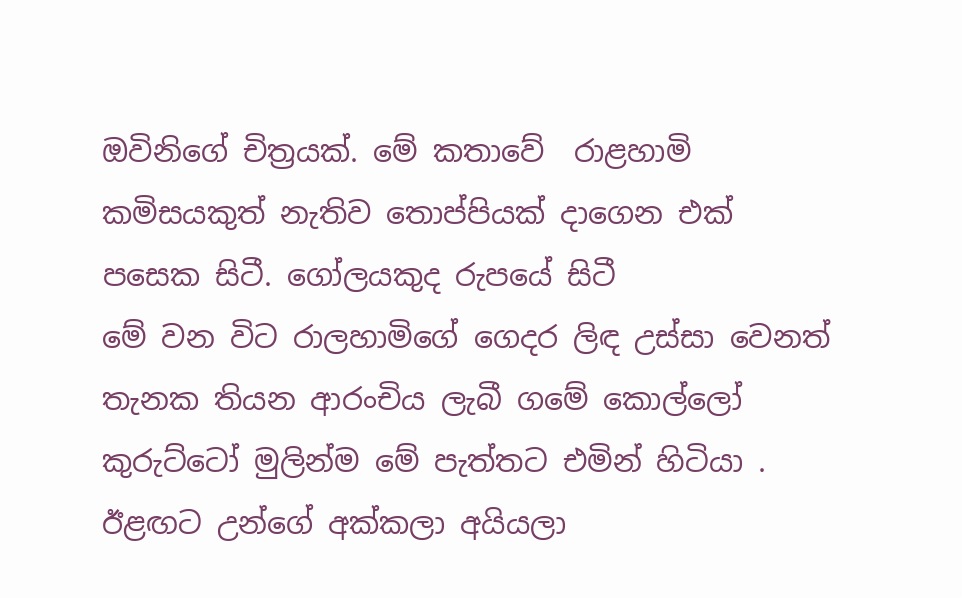ඔවිනිගේ චිත්‍රයක්. මේ කතාවේ  රාළහාමි කමිසයකුත් නැතිව තොප්පියක් දාගෙන එක් පසෙක සිටී. ගෝලයකුද රුපයේ සිටී
මේ වන විට රාලහාමිගේ ගෙදර ලිඳ උස්සා වෙනත් තැනක තියන ආරංචිය ලැබී ගමේ කොල්ලෝ කුරුට්ටෝ මුලින්ම මේ පැත්තට එමින් හිටියා . ඊළඟට උන්ගේ අක්කලා අයියලා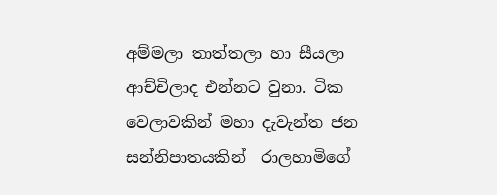අම්මලා තාත්තලා හා සීයලා ආච්චිලාද එන්නට වුනා. ටික වෙලාවකින් මහා දැවැන්ත ජන සන්නිපාතයකින්  රාලහාමිගේ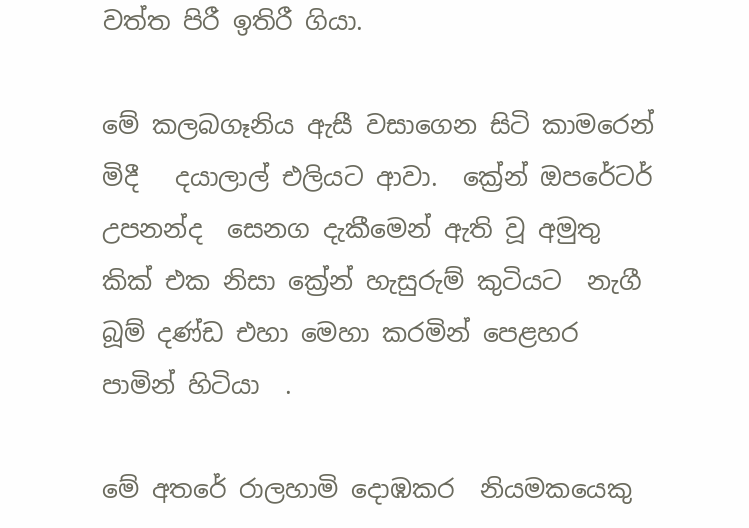වත්ත පිරී ඉතිරී ගියා.

මේ කලබගෑනිය ඇසී වසාගෙන සිටි කාමරෙන් මිදී   දයාලාල් එලියට ආවා.  ක්‍රේන් ඔපරේටර් උපනන්ද  සෙනග දැකීමෙන් ඇති වූ අමුතු කික් එක නිසා ක්‍රේන් හැසුරුම් කුටියට  නැගී   බූම් දණ්ඩ එහා මෙහා කරමින් පෙළහර පාමින් හිටියා  .

මේ අතරේ රාලහාමි දොඹකර  නියමකයෙකු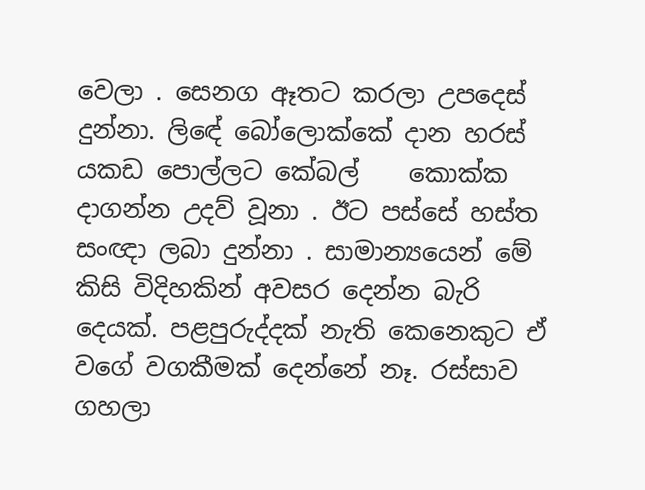වෙලා . සෙනග ඈතට කරලා උපදෙස් දුන්නා. ලිඳේ බෝලොක්කේ දාන හරස් යකඩ පොල්ලට කේබල්    කොක්ක දාගන්න උදව් වූනා . ඊට පස්සේ හස්ත සංඥා ලබා දුන්නා . සාමාන්‍යයෙන් මේ  කිසි විදිහකින් අවසර දෙන්න බැරි දෙයක්. පළපුරුද්දක් නැති කෙනෙකුට ඒ වගේ වගකීමක් දෙන්නේ නෑ. රස්සාව ගහලා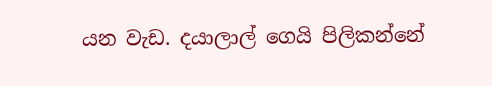යන වැඩ. දයාලාල් ගෙයි පිලිකන්නේ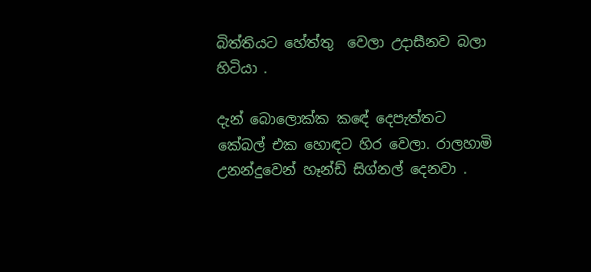බිත්තියට හේත්තු  වෙලා උදාසීනව බලා හිටියා .

දැන් බොලොක්ක කඳේ දෙපැත්තට කේබල් එක හොඳට හිර වෙලා. රාලහාමි උනන්දුවෙන් හෑන්ඩ් සිග්නල් දෙනවා .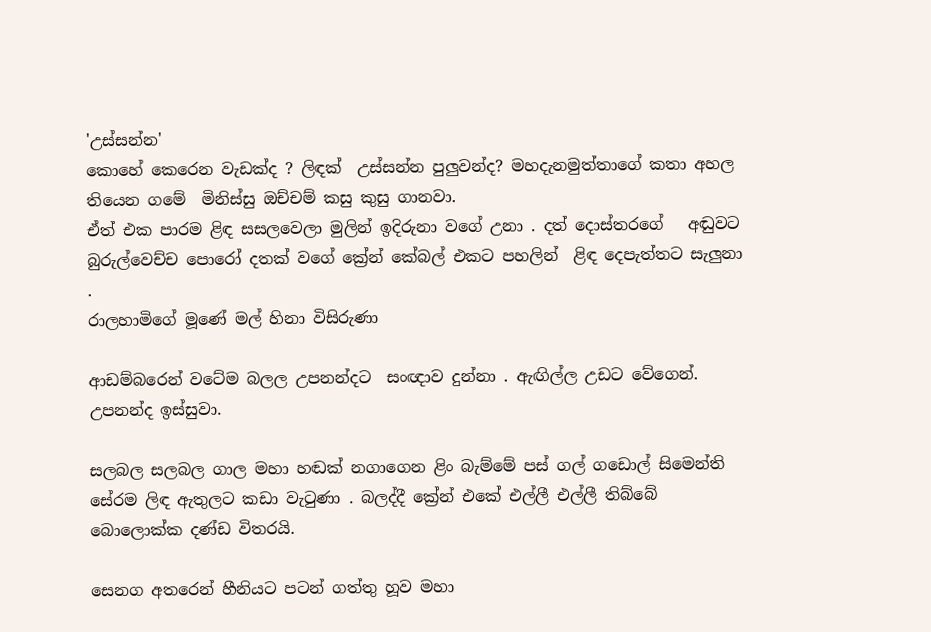'උස්සන්න'
කොහේ කෙරෙන වැඩක්ද ? ලිඳක්  උස්සන්න පුලුවන්ද? මහදැනමුත්තාගේ කතා අහල තියෙන ගමේ  මිනිස්සු ඔච්චම් කසු කුසු ගානවා.
ඒත් එක පාරම ළිඳ සසලවෙලා මුලින් ඉදිරුනා වගේ උනා . දත් දොස්තරගේ   අඬුවට   බුරුල්වෙච්ච පොරෝ දතක් වගේ ක්‍රේන් කේබල් එකට පහලින්  ළිඳ දෙපැත්තට සැලුනා .
රාලහාමිගේ මූණේ මල් හිනා විසිරුණා

ආඩම්බරෙන් වටේම බලල උපනන්දට  සංඥාව දුන්නා . ඇඟිල්ල උඩට වේගෙන්.
උපනන්ද ඉස්සුවා.

සලබල සලබල ගාල මහා හඬක් නගාගෙන ළිං බැම්මේ පස් ගල් ගඩොල් සිමෙන්ති සේරම ලිඳ ඇතුලට කඩා වැටුණා . බලද්දී ක්‍රේන් එකේ එල්ලී එල්ලී තිබ්බේ බොලොක්ක දණ්ඩ විතරයි.

සෙනග අතරෙන් හීනියට පටන් ගත්තු හූව මහා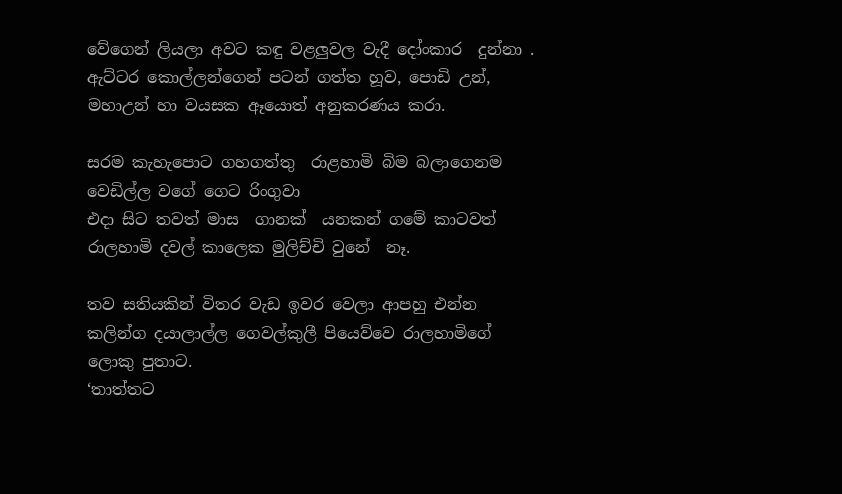වේගෙන් ලියලා අවට කඳු වළලුවල වැදී දෝංකාර  දුන්නා . ඇට්ටර කොල්ලන්ගෙන් පටන් ගත්ත හූව, පොඩි උන්, මහාඋන් හා වයසක ඈයොත් අනුකරණය කරා.

සරම කැහැපොට ගහගත්තු  රාළහාමි බිම බලාගෙනම වෙඩිල්ල වගේ ගෙට රිංගුවා
එදා සිට තවත් මාස  ගානක්  යනකන් ගමේ කාටවත් රාලහාමි දවල් කාලෙක මුලිච්චි වුනේ  නෑ.

තව සතියකින් විතර වැඩ ඉවර වෙලා ආපහු එන්න කලින්ග දයාලාල්ල ගෙවල්කුලී පියෙව්වෙ රාලහාමිගේ ලොකු පුතාට.
‘තාත්තට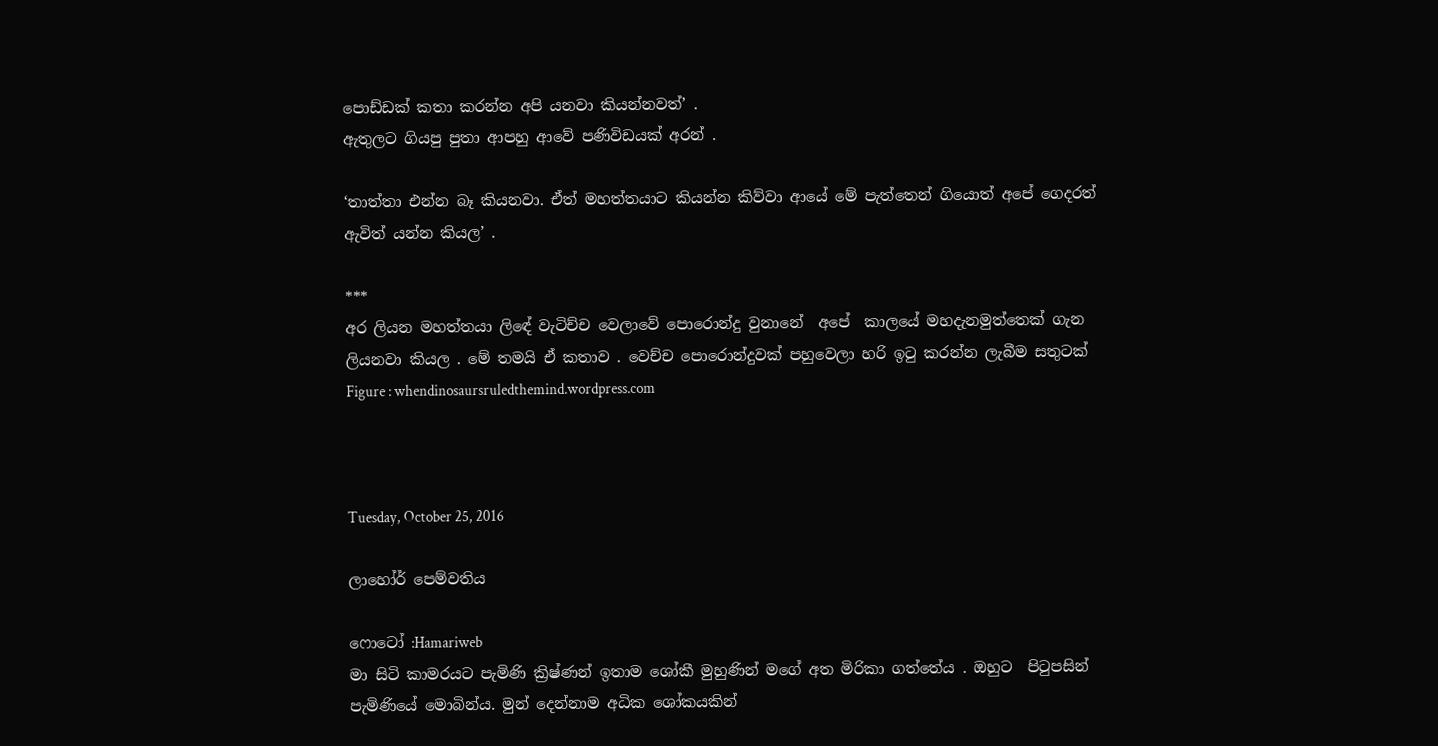පොඩ්ඩක් කතා කරන්න අපි යනවා කියන්නවත්’ .
ඇතුලට ගියපු පුතා ආපහු ආවේ පණිවිඩයක් අරන් .

‘තාත්තා එන්න බෑ කියනවා. ඒත් මහත්තයාට කියන්න කිව්වා ආයේ මේ පැත්තෙන් ගියොත් අපේ ගෙදරත් ඇවිත් යන්න කියල’ .

***
අර ලියන මහත්තයා ලිඳේ වැටිච්ච වෙලාවේ පොරොන්දු වුනානේ  අපේ  කාලයේ මහදැනමුත්තෙක් ගැන ලියනවා කියල . මේ තමයි ඒ කතාව . වෙච්ච පොරොන්දුවක් පහුවෙලා හරි ඉටු කරන්න ලැබීම සතුටක්
Figure : whendinosaursruledthemind.wordpress.com



Tuesday, October 25, 2016

ලාහෝර් පෙම්වතිය

ෆොටෝ :Hamariweb
මා සිටි කාමරයට පැමිණි ක්‍රිෂ්ණන් ඉතාම ශෝකී මුහුණින් මගේ අත මිරිකා ගත්තේය . ඔහුට  පිටුපසින් පැමිණියේ මොබින්ය. මුන් දෙන්නාම අධික ශෝකයකින්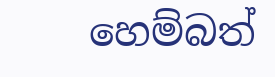හෙම්බත්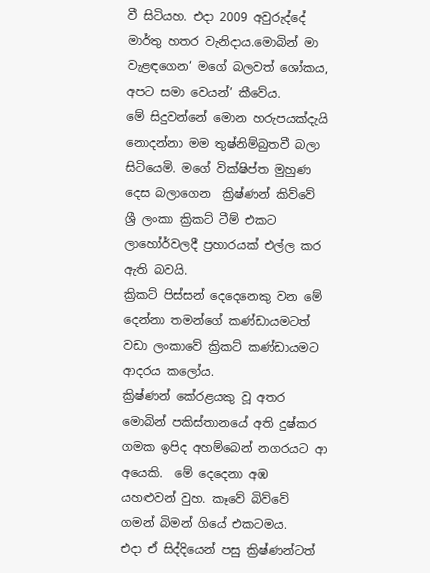වී සිටියහ. එදා 2009 අවුරුද්දේ මාර්තු හතර වැනිදාය.මොබින් මා වැළඳගෙන‘ මගේ බලවත් ශෝකය, අපට සමා වෙයන්’ කීවේය.
මේ සිදුවන්නේ මොන හරුපයක්දැයි නොදන්නා මම තුෂ්නිම්බුතවී බලා සිටියෙමි. මගේ වික්ෂිප්ත මුහුණ දෙස බලාගෙන  ක්‍රිෂ්ණන් කිව්වේ ශ්‍රී ලංකා ක්‍රිකට් ටීම් එකට ලාහෝර්වලදී ප්‍රහාරයක් එල්ල කර ඇති බවයි.
ක්‍රිකට් පිස්සන් දෙදෙනෙකු වන මේ දෙන්නා තමන්ගේ කණ්ඩායමටත් වඩා ලංකාවේ ක්‍රිකට් කණ්ඩායමට ආදරය කලෝය.
ක්‍රිෂ්ණන් කේරළයකු වූ අතර මොබින් පකිස්තානයේ අති දුෂ්කර ගමක ඉපිද අහම්බෙන් නගරයට ආ අයෙකි.  මේ දෙදෙනා අඹ යහළුවන් වුහ. කෑවේ බිව්වේ ගමන් බිමන් ගියේ එකටමය.
එදා ඒ සිද්දියෙන් පසු ක්‍රිෂ්ණන්ටත්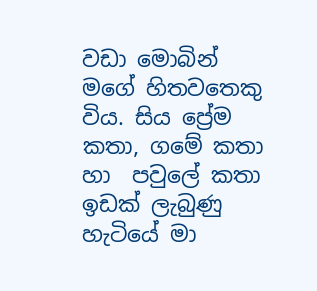වඩා මොබින් මගේ හිතවතෙකු විය. සිය ප්‍රේම කතා, ගමේ කතා හා  පවුලේ කතා ඉඩක් ලැබුණු හැටියේ මා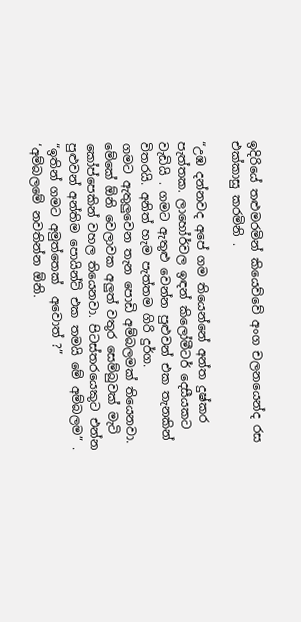ඉදිරියේ තළුමරමින් කියෙව්වේ අංග චලනයෙන්ද රස එක්කාසු කරමිනි .

“උඹ දන්නවද අපේ ගම තියෙන්නේ අන්ත දුෂ්කර පැත්තක. ලාහෝර්වල ඉඳන් කිලෝමීටර් දෙසීයකට වැඩියි . ගමට ඇතුළු වෙන්න පුළුවන් එක තැනකින් විතරයි. අනිත් හැම පැත්තම ගිරි දුර්ග.
ගමට ඇතුලුවෙන තැන පොඩි අම්බලමක් තියෙනවා. මේකේ ඕනි වෙලාවක අලුත් වතුර සෙම්බුවක් මැටි කෝප්පෙකින් වහල තියෙනවා. පිටස්තරයෙකුට එන්න පුළුවන් අන්තිම පොයින්ට් එක තමයි මේ අම්බලම” .
“ඉතින් ගමට අමුත්තෙක්  අවොත් ?”
‘අම්බලමේ නවතින්න ඕනි.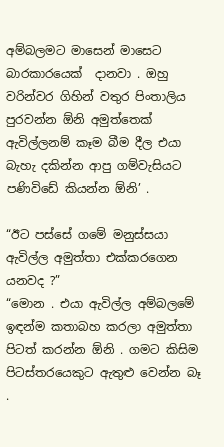අම්බලමට මාසෙන් මාසෙට බාරකාරයෙක්  දානවා . ඔහු  වරින්වර ගිහින් වතුර පිංතාලිය පුරවන්න ඕනි අමුත්තෙක් ඇවිල්ලනම් කෑම බීම දීල එයා බැහැ දකින්න ආපු ගම්වැසියට පණිවිඩේ කියන්න ඕනි’ .

“ඊට පස්සේ ගමේ මනුස්සයා ඇවිල්ල අමුත්තා එක්කරගෙන යනවද ?”
“මොන . එයා ඇවිල්ල අම්බලමේ ඉඳන්ම කතාබහ කරලා අමුත්තා පිටත් කරන්න ඕනි . ගමට කිසිම පිටස්තරයෙකුට ඇතුළු වෙන්න බෑ .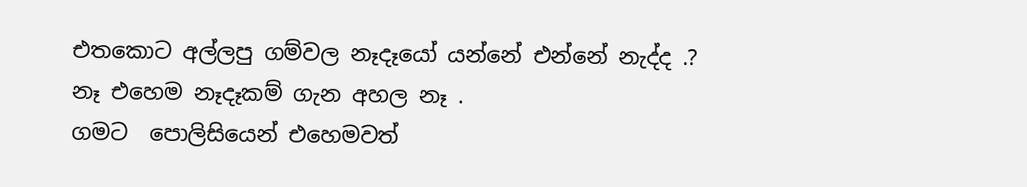එතකොට අල්ලපු ගම්වල නෑදෑයෝ යන්නේ එන්නේ නැද්ද .?
නෑ එහෙම නෑදෑකම් ගැන අහල නෑ .
ගමට  පොලිසියෙන් එහෙමවත්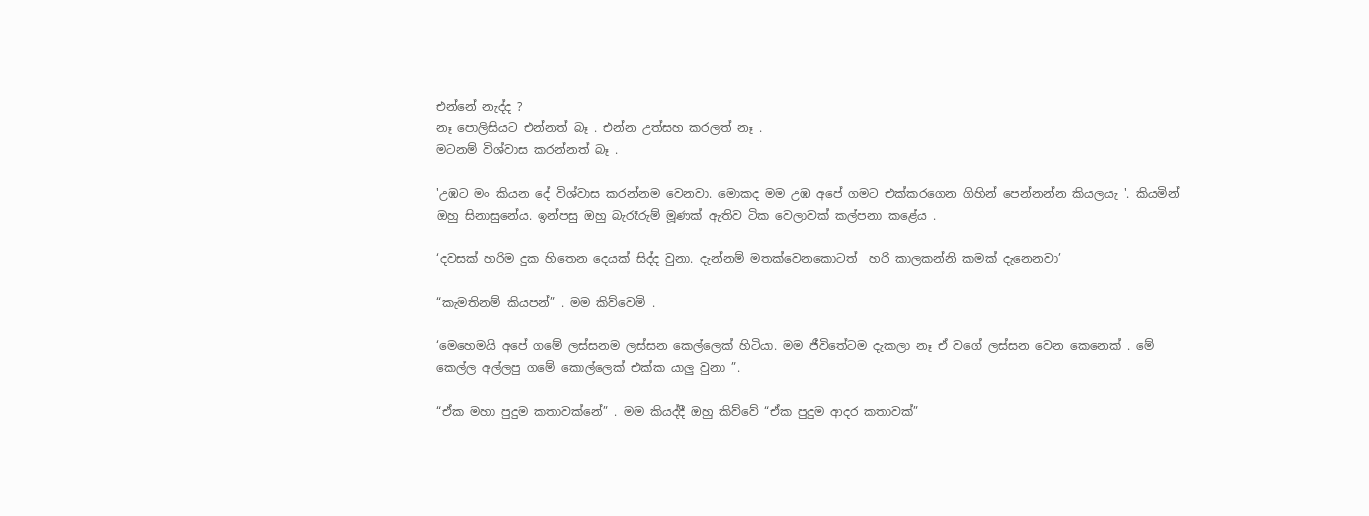එන්නේ නැද්ද ?
නෑ පොලිසියට එන්නත් බෑ . එන්න උත්සහ කරලත් නෑ .
මටනම් විශ්වාස කරන්නත් බෑ .

'උඹට මං කියන දේ විශ්වාස කරන්නම වෙනවා. මොකද මම උඹ අපේ ගමට එක්කරගෙන ගිහින් පෙන්නන්න කියලයැ '. කියමින් ඔහු සිනාසුනේය. ඉන්පසු ඔහු බැරෑරුම් මූණක් ඇතිව ටික වෙලාවක් කල්පනා කළේය .

‘දවසක් හරිම දුක හිතෙන දෙයක් සිද්ද වුනා. දැන්නම් මතක්වෙනකොටත්  හරි කාලකන්නි කමක් දැනෙනවා’

“කැමතිනම් කියපන්” . මම කිව්වෙමි .

‘මෙහෙමයි අපේ ගමේ ලස්සනම ලස්සන කෙල්ලෙක් හිටියා. මම ජීවිතේටම දැකලා නෑ ඒ වගේ ලස්සන වෙන කෙනෙක් . මේ කෙල්ල අල්ලපු ගමේ කොල්ලෙක් එක්ක යාලු වුනා ”.

“ඒක මහා පුදුම කතාවක්නේ” . මම කියද්දී ඔහු කිව්වේ “ඒක පුදුම ආදර කතාවක්”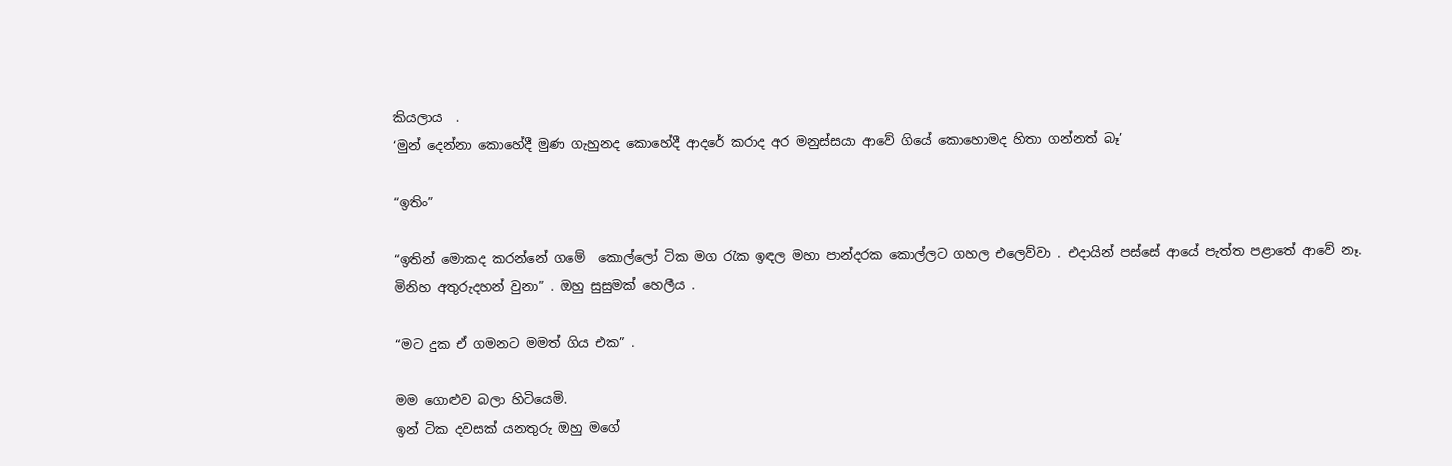කියලාය  .
‘මුන් දෙන්නා කොහේදී මුණ ගැහුනද කොහේදී ආදරේ කරාද අර මනුස්සයා ආවේ ගියේ කොහොමද හිතා ගන්නත් බෑ’

“ඉතිං”

“ඉතින් මොකද කරන්නේ ගමේ  කොල්ලෝ ටික මග රැක ඉඳල මහා පාන්දරක කොල්ලට ගහල එලෙව්වා . එදායින් පස්සේ ආයේ පැත්ත පළාතේ ආවේ නෑ. මිනිහ අතුරුදහන් වුනා” . ඔහු සුසුමක් හෙලීය .

“මට දුක ඒ ගමනට මමත් ගිය එක” .

මම ගොළුව බලා හිටියෙමි.
ඉන් ටික දවසක් යනතුරු ඔහු මගේ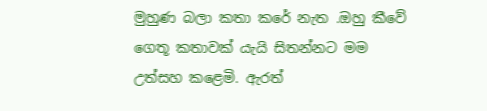මුහුණ බලා කතා කරේ නැත .ඔහු කීවේ ගෙතූ කතාවක් යැයි සිතන්නට මම උත්සහ කළෙමි. ඇරත්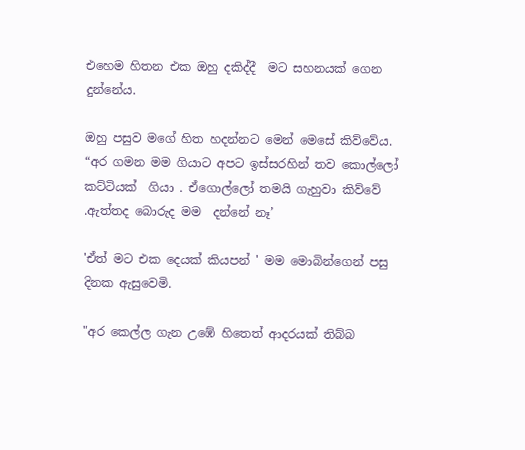එහෙම හිතන එක ඔහු දකිද්දී  මට සහනයක් ගෙන දුන්නේය.

ඔහු පසුව මගේ හිත හදන්නට මෙන් මෙසේ කිව්වේය.
“අර ගමන මම ගියාට අපට ඉස්සරහින් තව කොල්ලෝ කට්ටියක්  ගියා . ඒගොල්ලෝ තමයි ගැහුවා කිව්වේ .ඇත්තද බොරුද මම  දන්නේ නෑ’

'ඒත් මට එක දෙයක් කියපන් ' මම මොබින්ගෙන් පසු දිනක ඇසුවෙමි.

"අර කෙල්ල ගැන උඹේ හිතෙත් ආදරයක් තිබ්බ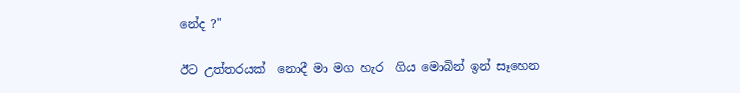නේද ?"

ඊට උත්තරයක්  නොදී මා මග හැර  ගිය මොබින් ඉන් සෑහෙන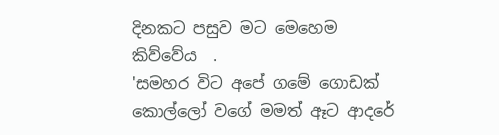දිනකට පසුව මට මෙහෙම කිව්වේය  .
'සමහර විට අපේ ගමේ ගොඩක් කොල්ලෝ වගේ මමත් ඈට ආදරේ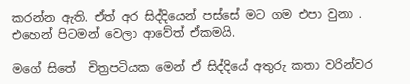කරන්න ඇති. ඒත් අර සිද්දියෙන් පස්සේ මට ගම එපා වුනා . එහෙන් පිටමන් වෙලා ආවේත් ඒකමයි.

මගේ සිතේ  චිත්‍රපටියක මෙන් ඒ සිද්දියේ අතුරු කතා වරින්වර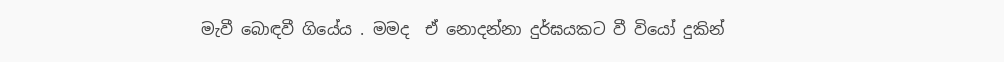මැවී බොඳවී ගියේය . මමද  ඒ නොදන්නා දුර්ඝයකට වී වියෝ දුකින්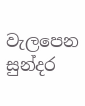වැලපෙන සුන්දර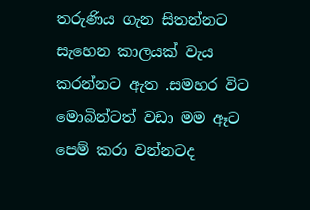තරුණිය ගැන සිතන්නට සැහෙන කාලයක් වැය කරන්නට ඇත .සමහර විට මොබින්ටත් වඩා මම ඈට පෙම් කරා වන්නටද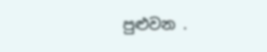පුළුවන .